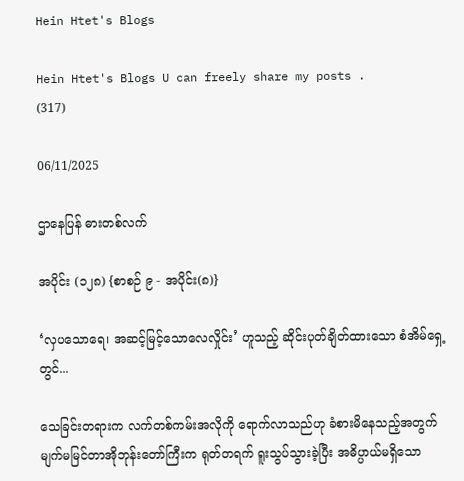Hein Htet's Blogs

Hein Htet's Blogs U can freely share my posts .
(317)

06/11/2025

ဌာနေပြန် ဓားတစ်လက်

အပိုင်း (၁၂၈) {စာစဉ် ၉ - အပိုင်း(၈)}

‘လှပသောရေ၊ အဆင့်မြင့်သောလေလှိုင်း’ ဟူသည့် ဆိုင်းပုတ်ချိတ်ထားသော စံအိမ်ရှေ့တွင်...

သေခြင်းတရားက လက်တစ်ကမ်းအလိုကို ရောက်လာသည်ဟု ခံစားမိနေသည့်အတွက် မျက်မမြင်တာအိုဘုန်းတော်ကြီးက ရုတ်တရက် ရူးသွပ်သွားခဲ့ပြီး အဓိပ္ပာယ်မရှိသော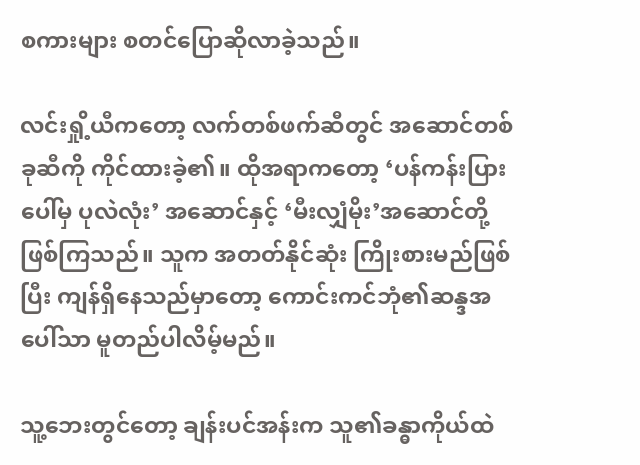စကားများ စတင်ပြောဆိုလာခဲ့သည်။

လင်းရှို့ယီကတော့ လက်တစ်ဖက်ဆီတွင် အဆောင်တစ်ခုဆီကို ကိုင်ထားခဲ့၏။ ထိုအရာကတော့ ‘ပန်ကန်းပြားပေါ်မှ ပုလဲလုံး’ အဆောင်နှင့် ‘မီးလျှံမိုး’အဆောင်တို့ ဖြစ်ကြသည်။ သူက အတတ်နိုင်ဆုံး ကြိုးစားမည်ဖြစ်ပြီး ကျန်ရှိနေသည်မှာတော့ ကောင်းကင်ဘုံ၏ဆန္ဒအပေါ်သာ မူတည်ပါလိမ့်မည်။

သူ့ဘေးတွင်တော့ ချန်းပင်အန်းက သူ၏ခန္ဓာကိုယ်ထဲ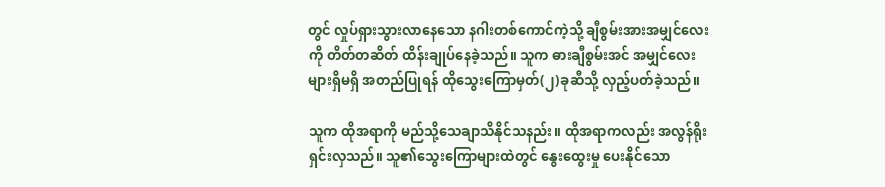တွင် လှုပ်ရှားသွားလာနေသော နဂါးတစ်ကောင်ကဲ့သို့ ချီစွမ်းအားအမျှင်လေးကို တိတ်တဆိတ် ထိန်းချုပ်နေခဲ့သည်။ သူက ဓားချီစွမ်းအင် အမျှင်လေးများရှိမရှိ အတည်ပြုရန် ထိုသွေးကြောမှတ်(၂)ခုဆီသို့ လှည့်ပတ်ခဲ့သည်။

သူက ထိုအရာကို မည်သို့သေချာသိနိုင်သနည်း။ ထိုအရာကလည်း အလွန်ရိုးရှင်းလှသည်။ သူ၏သွေးကြောများထဲတွင် နွေးထွေးမှု ပေးနိုင်သော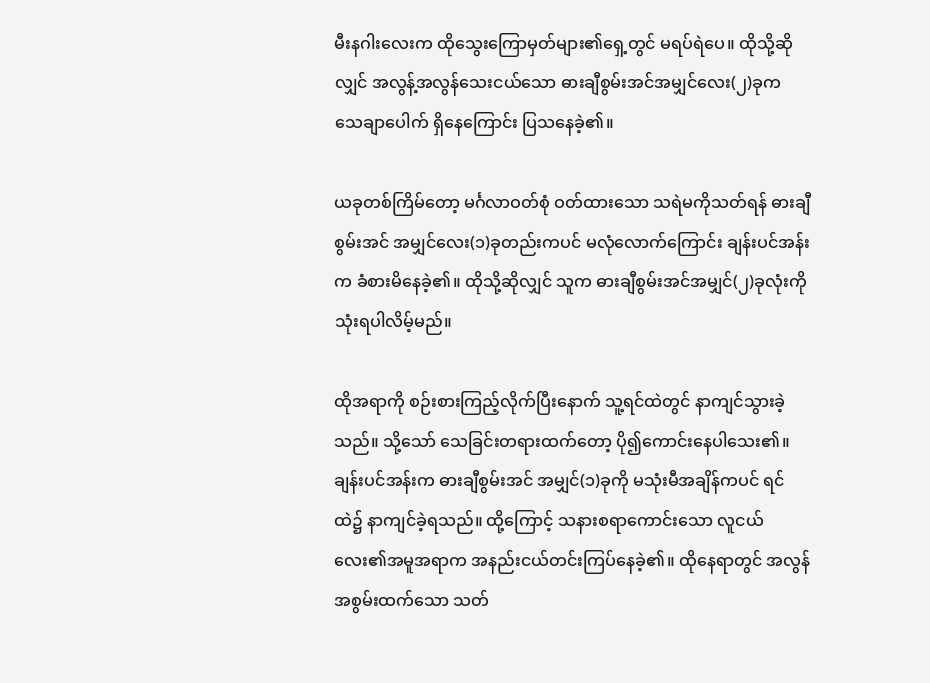မီးနဂါးလေးက ထိုသွေးကြောမှတ်များ၏ရှေ့တွင် မရပ်ရဲပေ။ ထိုသို့ဆိုလျှင် အလွန့်အလွန်သေးငယ်သော ဓားချီစွမ်းအင်အမျှင်လေး(၂)ခုက သေချာပေါက် ရှိနေကြောင်း ပြသနေခဲ့၏။

ယခုတစ်ကြိမ်တော့ မင်္ဂလာဝတ်စုံ ဝတ်ထားသော သရဲမကိုသတ်ရန် ဓားချီစွမ်းအင် အမျှင်လေး(၁)ခုတည်းကပင် မလုံလောက်ကြောင်း ချန်းပင်အန်းက ခံစားမိနေခဲ့၏။ ထိုသို့ဆိုလျှင် သူက ဓားချီစွမ်းအင်အမျှင်(၂)ခုလုံးကို သုံးရပါလိမ့်မည်။

ထိုအရာကို စဉ်းစားကြည့်လိုက်ပြီးနောက် သူ့ရင်ထဲတွင် နာကျင်သွားခဲ့သည်။ သို့သော် သေခြင်းတရားထက်တော့ ပို၍ကောင်းနေပါသေး၏။ ချန်းပင်အန်းက ဓားချီစွမ်းအင် အမျှင်(၁)ခုကို မသုံးမီအချိန်ကပင် ရင်ထဲ၌ နာကျင်ခဲ့ရသည်။ ထို့ကြောင့် သနားစရာကောင်းသော လူငယ်လေး၏အမူအရာက အနည်းငယ်တင်းကြပ်နေခဲ့၏။ ထိုနေရာတွင် အလွန်အစွမ်းထက်သော သတ်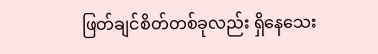ဖြတ်ချင်စိတ်တစ်ခုလည်း ရှိနေသေး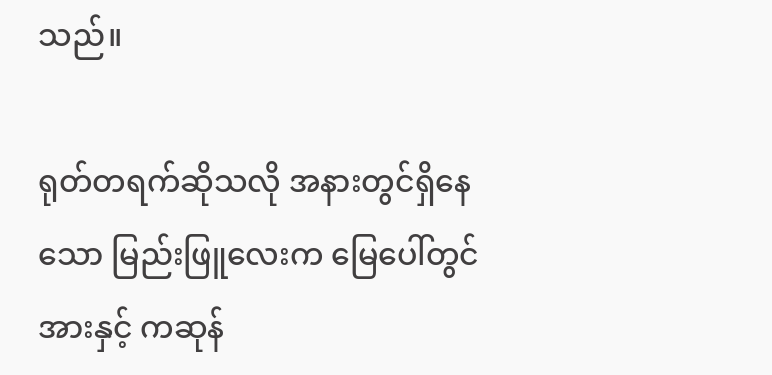သည်။

ရုတ်တရက်ဆိုသလို အနားတွင်ရှိနေသော မြည်းဖြူလေးက မြေပေါ်တွင် အားနှင့် ကဆုန်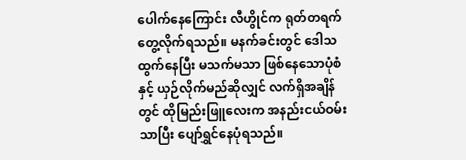ပေါက်နေကြောင်း လီဟွိုင်က ရုတ်တရက် တွေ့လိုက်ရသည်။ မနက်ခင်းတွင် ဒေါသထွက်နေပြီး မသက်မသာ ဖြစ်နေသောပုံစံနှင့် ယှဉ်လိုက်မည်ဆိုလျှင် လက်ရှိအချိန်တွင် ထိုမြည်းဖြူလေးက အနည်းငယ်ဝမ်းသာပြီး ပျော်ရွှင်နေပုံရသည်။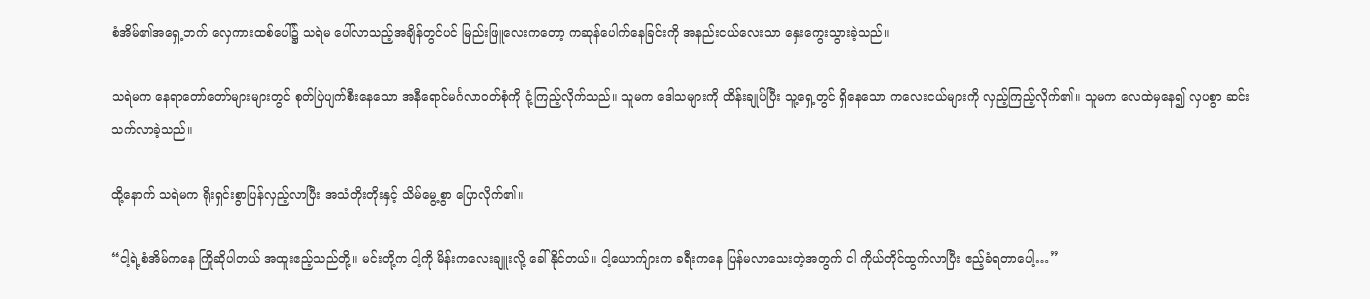စံအိမ်၏အရှေ့ဘက် လှေကားထစ်ပေါ်၌ သရဲမ ပေါ်လာသည့်အချိန်တွင်ပင် မြည်းဖြူလေးကတော့ ကဆုန်ပေါက်နေခြင်းကို အနည်းငယ်လေးသာ နှေးကွေးသွားခဲ့သည်။

သရဲမက နေရာတော်တော်များများတွင် စုတ်ပြဲပျက်စီးနေသော အနီရောင်မင်္ဂလာဝတ်စုံကို ငုံ့ကြည့်လိုက်သည်။ သူမက ဒေါသများကို ထိန်းချုပ်ပြီး သူ့ရှေ့တွင် ရှိနေသော ကလေးငယ်များကို လှည့်ကြည့်လိုက်၏။ သူမက လေထဲမှနေ၍ လှပစွာ ဆင်းသက်လာခဲ့သည်။

ထို့နောက် သရဲမက ရိုးရှင်းစွာပြန်လှည့်လာပြီး အသံတိုးတိုးနှင့် သိမ်မွေ့စွာ ပြောလိုက်၏။

“ငါ့ရဲ့စံအိမ်ကနေ ကြိုဆိုပါတယ် အထူးဧည့်သည်တို့။ မင်းတို့က ငါ့ကို မိန်းကလေးချူးလို့ ခေါ်နိုင်တယ်။ ငါ့ယောက်ျားက ခရီးကနေ ပြန်မလာသေးတဲ့အတွက် ငါ ကိုယ်တိုင်ထွက်လာပြီး ဧည့်ခံရတာပေါ့…”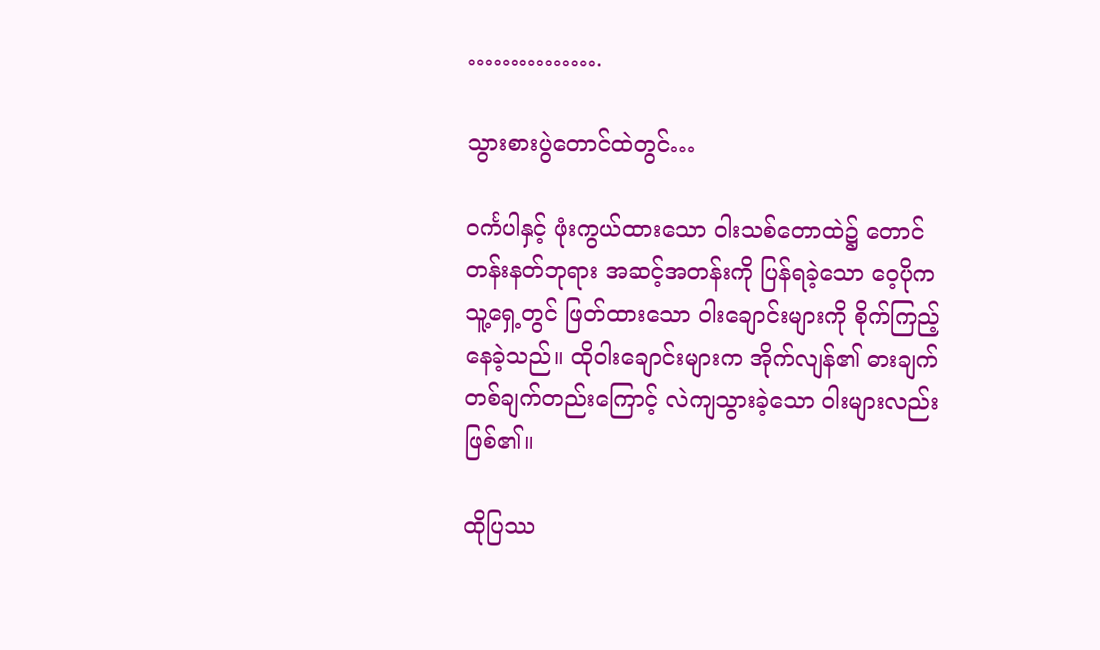…………….

သွားစားပွဲတောင်ထဲတွင်…

ဝင်္ကပါနှင့် ဖုံးကွယ်ထားသော ဝါးသစ်တောထဲ၌ တောင်တန်းနတ်ဘုရား အဆင့်အတန်းကို ပြန်ရခဲ့သော ဝေ့ပိုက သူ့ရှေ့တွင် ဖြတ်ထားသော ဝါးချောင်းများကို စိုက်ကြည့်နေခဲ့သည်။ ထိုဝါးချောင်းများက အိုက်လျန်၏ ဓားချက်တစ်ချက်တည်းကြောင့် လဲကျသွားခဲ့သော ဝါးများလည်းဖြစ်၏။

ထိုပြဿ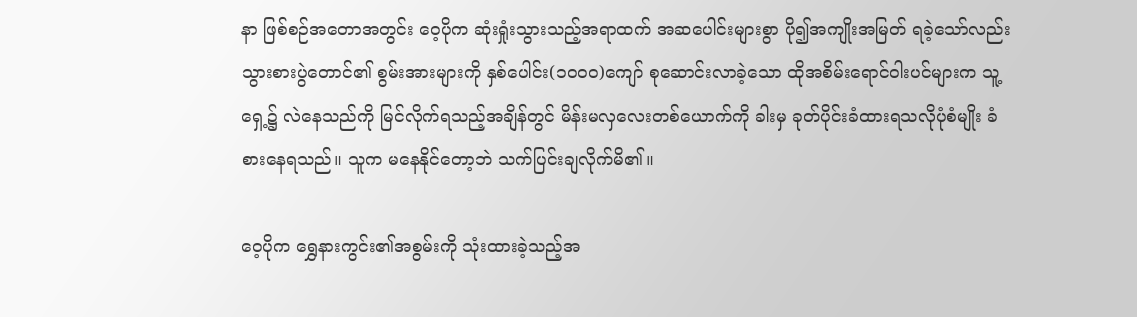နာ ဖြစ်စဉ်အတောအတွင်း ဝေ့ပိုက ဆုံးရှုံးသွားသည့်အရာထက် အဆပေါင်းများစွာ ပို၍အကျိုးအမြတ် ရခဲ့သော်လည်း သွားစားပွဲတောင်၏ စွမ်းအားများကို နှစ်ပေါင်း(၁၀၀၀)ကျော် စုဆောင်းလာခဲ့သော ထိုအစိမ်းရောင်ဝါးပင်များက သူ့ရှေ့၌ လဲနေသည်ကို မြင်လိုက်ရသည့်အချိန်တွင် မိန်းမလှလေးတစ်ယောက်ကို ခါးမှ ခုတ်ပိုင်းခံထားရသလိုပုံစံမျိုး ခံစားနေရသည်။ သူက မနေနိုင်တော့ဘဲ သက်ပြင်းချလိုက်မိ၏။

ဝေ့ပိုက ရွှေနားကွင်း၏အစွမ်းကို သုံးထားခဲ့သည့်အ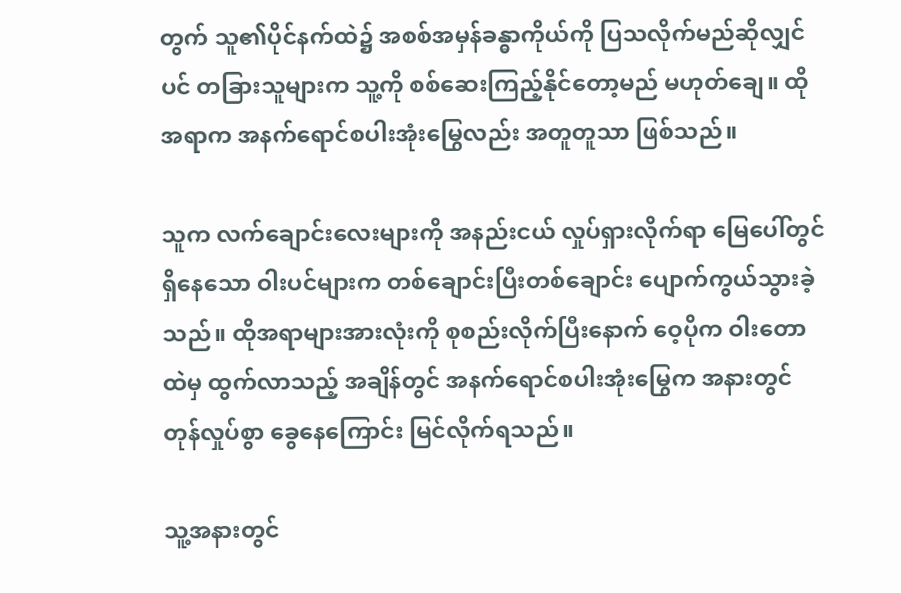တွက် သူ၏ပိုင်နက်ထဲ၌ အစစ်အမှန်ခန္ဓာကိုယ်ကို ပြသလိုက်မည်ဆိုလျှင်ပင် တခြားသူများက သူ့ကို စစ်ဆေးကြည့်နိုင်တော့မည် မဟုတ်ချေ။ ထိုအရာက အနက်ရောင်စပါးအုံးမြွေလည်း အတူတူသာ ဖြစ်သည်။

သူက လက်ချောင်းလေးများကို အနည်းငယ် လှုပ်ရှားလိုက်ရာ မြေပေါ်တွင် ရှိနေသော ဝါးပင်များက တစ်ချောင်းပြီးတစ်ချောင်း ပျောက်ကွယ်သွားခဲ့သည်။ ထိုအရာများအားလုံးကို စုစည်းလိုက်ပြီးနောက် ဝေ့ပိုက ဝါးတောထဲမှ ထွက်လာသည့် အချိန်တွင် အနက်ရောင်စပါးအုံးမြွေက အနားတွင် တုန်လှုပ်စွာ ခွေနေကြောင်း မြင်လိုက်ရသည်။

သူ့အနားတွင်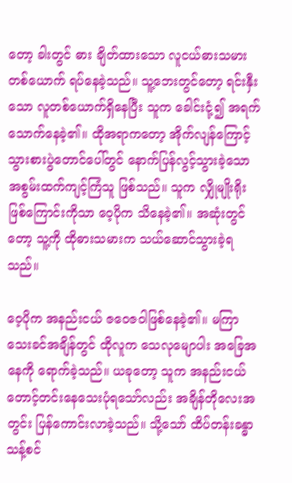တော့ ခါးတွင် ဓား ချိတ်ထားသော လူငယ်ဓားသမားတစ်ယောက် ရပ်နေခဲ့သည်။ သူ့ဘေးတွင်တော့ ရင်းနှီးသော လူတစ်ယောက်ရှိနေပြီး သူက ခေါင်းငုံ့၍ အရက်သောက်နေခဲ့၏။ ထိုအရာကတော့ အိုက်လျန်ကြောင့် သွားစားပွဲတောင်ပေါ်တွင် နောက်ပြန်လွင့်သွားခဲ့သော အစွမ်းထက်ကျင့်ကြံသူ ဖြစ်သည်။ သူက လျှိုမျိုးရိုးဖြစ်ကြောင်းကိုသာ ဝေ့ပိုက သိနေခဲ့၏။ အဆုံးတွင်တော့ သူ့ကို ထိုဓားသမားက သယ်ဆောင်သွားခဲ့ရသည်။

ဝေ့ပိုက အနည်းငယ် ဇဝေဇဝါဖြစ်နေခဲ့၏။ မကြာသေးခင်အချိန်တွင် ထိုလူက သေလုမျောပါး အခြေအနေကို ရောက်ခဲ့သည်။ ယခုတော့ သူက အနည်းငယ် တောင့်တင်းနေသေးပုံရသော်လည်း အချိန်တိုလေးအတွင်း ပြန်ကောင်းလာခဲ့သည်။ သို့သော် ထိပ်တန်းခန္ဓာသန့်စင်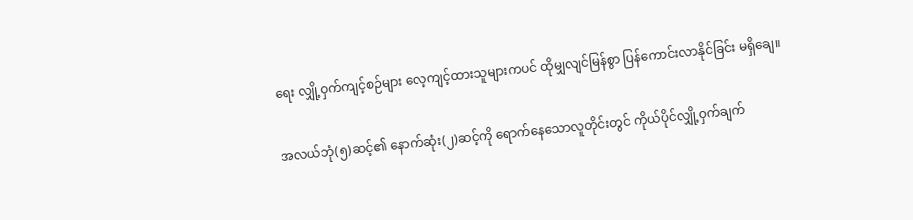ရေး လျှို့ဝှက်ကျင့်စဉ်များ လေ့ကျင့်ထားသူများကပင် ထိုမျှလျင်မြန်စွာ ပြန်ကောင်းလာနိုင်ခြင်း မရှိချေ။

အလယ်ဘုံ(၅)ဆင့်၏ နောက်ဆုံး(၂)ဆင့်ကို ရောက်နေသောလူတိုင်းတွင် ကိုယ်ပိုင်လျှို့ဝှက်ချက်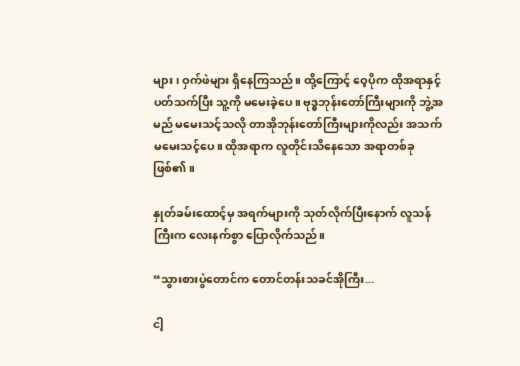များ၊ ဝှက်ဖဲများ ရှိနေကြသည်။ ထို့ကြောင့် ဝေ့ပိုက ထိုအရာနှင့် ပတ်သက်ပြီး သူ့ကို မမေးခဲ့ပေ။ ဗုဒ္ဓဘုန်းတော်ကြီးများကို ဘွဲ့အမည် မမေးသင့်သလို တာအိုဘုန်းတော်ကြီးများကိုလည်း အသက်မမေးသင့်ပေ။ ထိုအရာက လူတိုင်းသိနေသော အရာတစ်ခုဖြစ်၏။

နှုတ်ခမ်းထောင့်မှ အရက်များကို သုတ်လိုက်ပြီးနောက် လူသန်ကြီးက လေးနက်စွာ ပြောလိုက်သည်။

“သွားစားပွဲတောင်က တောင်တန်းသခင်အိုကြီး...

ငါ့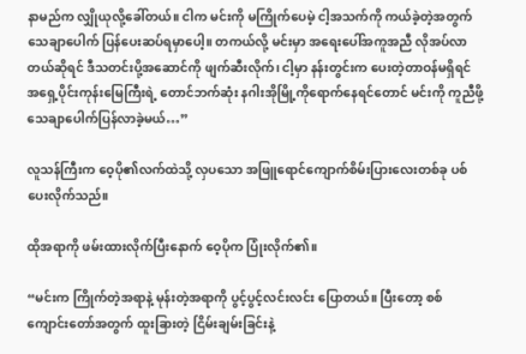နာမည်က လျှိုယုလို့ခေါ်တယ်။ ငါက မင်းကို မကြိုက်ပေမဲ့ ငါ့အသက်ကို ကယ်ခဲ့တဲ့အတွက် သေချာပေါက် ပြန်ပေးဆပ်ရမှာပေါ့။ တကယ်လို့ မင်းမှာ အရေးပေါ်အကူအညီ လိုအပ်လာတယ်ဆိုရင် ဒီသတင်းပို့အဆောင်ကို ဖျက်ဆီးလိုက်၊ ငါ့မှာ နန်းတွင်းက ပေးတဲ့တာဝန်မရှိရင် အရှေ့ပိုင်းကုန်းမြေကြီးရဲ့ တောင်ဘက်ဆုံး နဂါးအိုမြို့ကိုရောက်နေရင်တောင် မင်းကို ကူညီဖို့ သေချာပေါက်ပြန်လာခဲ့မယ်…”

လူသန်ကြီးက ဝေ့ပို၏လက်ထဲသို့ လှပသော အဖြူရောင်ကျောက်စိမ်းပြားလေးတစ်ခု ပစ်ပေးလိုက်သည်။

ထိုအရာကို ဖမ်းထားလိုက်ပြီးနောက် ဝေ့ပိုက ပြုံးလိုက်၏။

“မင်းက ကြိုက်တဲ့အရာနဲ့ မုန်းတဲ့အရာကို ပွင့်ပွင့်လင်းလင်း ပြောတယ်။ ပြီးတော့ စစ်ကျောင်းတော်အတွက် ထူးခြားတဲ့ ငြိမ်းချမ်းခြင်းနဲ့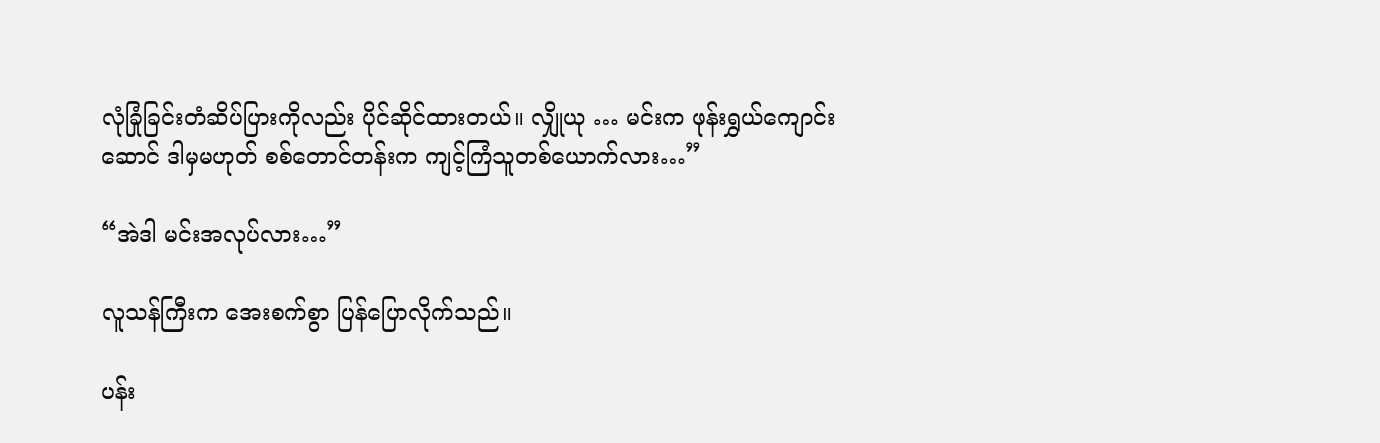လုံခြုံခြင်းတံဆိပ်ပြားကိုလည်း ပိုင်ဆိုင်ထားတယ်။ လျှိုယု … မင်းက ဖုန်းရွှယ်ကျောင်းဆောင် ဒါမှမဟုတ် စစ်တောင်တန်းက ကျင့်ကြံသူတစ်ယောက်လား…”

“အဲဒါ မင်းအလုပ်လား…”

လူသန်ကြီးက အေးစက်စွာ ပြန်ပြောလိုက်သည်။

ပန်း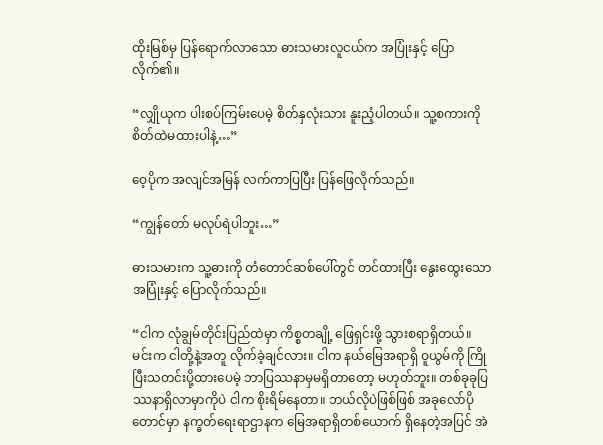ထိုးမြစ်မှ ပြန်ရောက်လာသော ဓားသမားလူငယ်က အပြုံးနှင့် ပြောလိုက်၏။

“လျှိုယုက ပါးစပ်ကြမ်းပေမဲ့ စိတ်နှလုံးသား နူးညံ့ပါတယ်။ သူ့စကားကို စိတ်ထဲမထားပါနဲ့…”

ဝေ့ပိုက အလျင်အမြန် လက်ကာပြပြီး ပြန်ဖြေလိုက်သည်။

“ကျွန်တော် မလုပ်ရဲပါဘူး…”

ဓားသမားက သူ့ဓားကို တံတောင်ဆစ်ပေါ်တွင် တင်ထားပြီး နွေးထွေးသော အပြုံးနှင့် ပြောလိုက်သည်။

“ငါက လုံချွမ်တိုင်းပြည်ထဲမှာ ကိစ္စတချို့ ဖြေရှင်းဖို့ သွားစရာရှိတယ်။ မင်းက ငါတို့နဲ့အတူ လိုက်ခဲ့ချင်လား။ ငါက နယ်မြေအရာရှိ ဝူယွမ်ကို ကြိုပြီးသတင်းပို့ထားပေမဲ့ ဘာပြဿနာမှမရှိတာတော့ မဟုတ်ဘူး။ တစ်ခုခုပြဿနာရှိလာမှာကိုပဲ ငါက စိုးရိမ်နေတာ။ ဘယ်လိုပဲဖြစ်ဖြစ် အခုလော်ပိုတောင်မှာ နက္ခတ်ရေးရာဌာနက မြေအရာရှိတစ်ယောက် ရှိနေတဲ့အပြင် အဲ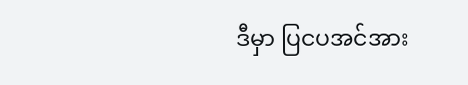ဒီမှာ ပြငပအင်အား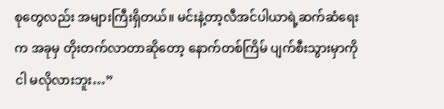စုတွေလည်း အများကြီးရှိတယ်။ မင်းနဲ့တာ့လီအင်ပါယာရဲ့ဆက်ဆံရေးက အခုမှ တိုးတက်လာတာဆိုတော့ နောက်တစ်ကြိမ် ပျက်စီးသွားမှာကို ငါ မလိုလားဘူး…”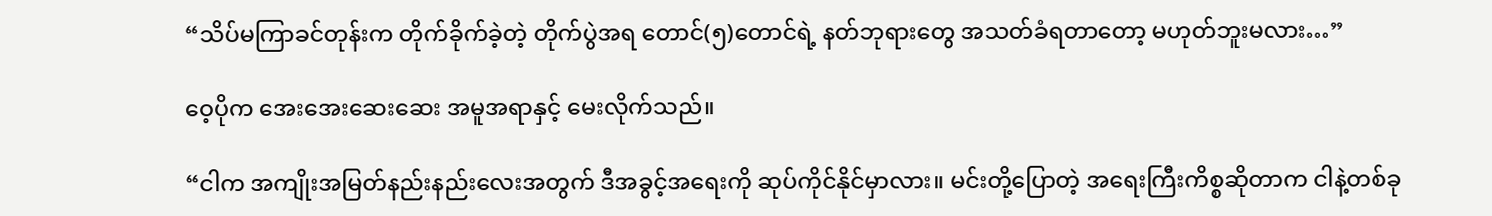“သိပ်မကြာခင်တုန်းက တိုက်ခိုက်ခဲ့တဲ့ တိုက်ပွဲအရ တောင်(၅)တောင်ရဲ့ နတ်ဘုရားတွေ အသတ်ခံရတာတော့ မဟုတ်ဘူးမလား…”

ဝေ့ပိုက အေးအေးဆေးဆေး အမူအရာနှင့် မေးလိုက်သည်။

“ငါက အကျိုးအမြတ်နည်းနည်းလေးအတွက် ဒီအခွင့်အရေးကို ဆုပ်ကိုင်နိုင်မှာလား။ မင်းတို့ပြောတဲ့ အရေးကြီးကိစ္စဆိုတာက ငါနဲ့တစ်ခု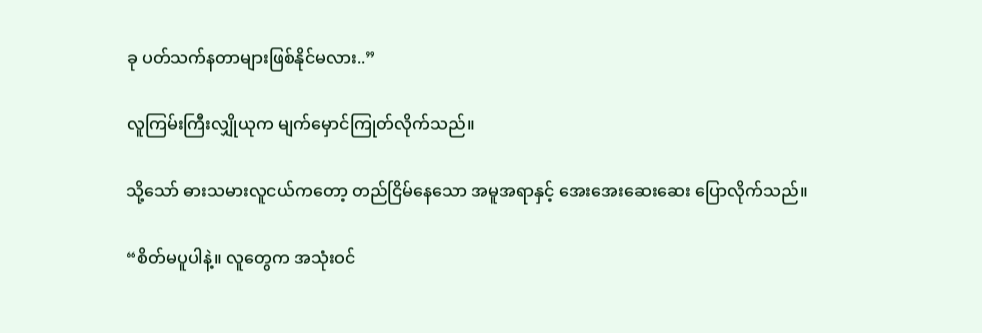ခု ပတ်သက်နတာများဖြစ်နိုင်မလား..”

လူကြမ်းကြီးလျှိုယုက မျက်မှောင်ကြုတ်လိုက်သည်။

သို့သော် ဓားသမားလူငယ်ကတော့ တည်ငြိမ်နေသော အမူအရာနှင့် အေးအေးဆေးဆေး ပြောလိုက်သည်။

“စိတ်မပူပါနဲ့။ လူတွေက အသုံးဝင်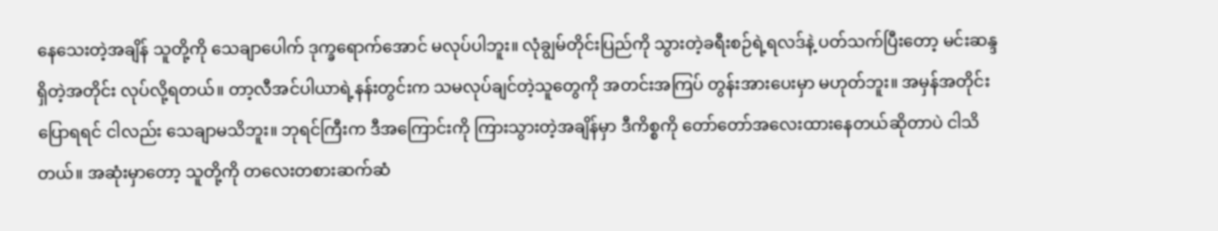နေသေးတဲ့အချိန် သူတို့ကို သေချာပေါက် ဒုက္ခရောက်အောင် မလုပ်ပါဘူး။ လုံချွမ်တိုင်းပြည်ကို သွားတဲ့ခရီးစဉ်ရဲ့ရလဒ်နဲ့ ပတ်သက်ပြီးတော့ မင်းဆန္ဒရှိတဲ့အတိုင်း လုပ်လို့ရတယ်။ တာ့လီအင်ပါယာရဲ့နန်းတွင်းက သမလုပ်ချင်တဲ့သူတွေကို အတင်းအကြပ် တွန်းအားပေးမှာ မဟုတ်ဘူး။ အမှန်အတိုင်း ပြောရရင် ငါလည်း သေချာမသိဘူး။ ဘုရင်ကြီးက ဒီအကြောင်းကို ကြားသွားတဲ့အချိန်မှာ ဒီကိစ္စကို တော်တော်အလေးထားနေတယ်ဆိုတာပဲ ငါသိတယ်။ အဆုံးမှာတော့ သူတို့ကို တလေးတစားဆက်ဆံ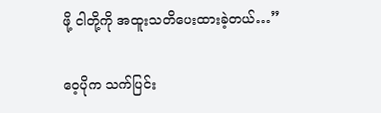ဖို့ ငါတို့ကို အထူးသတိပေးထားခဲ့တယ်…”

ဝေ့ပိုက သက်ပြင်း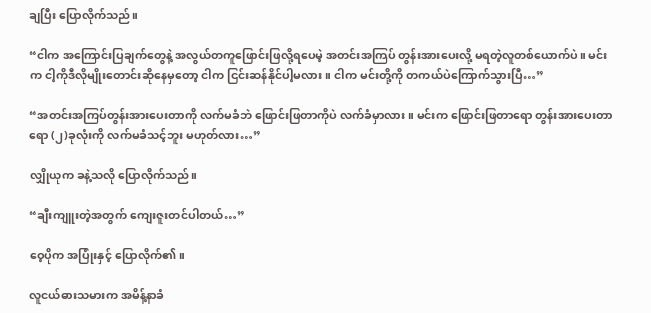ချပြီး ပြောလိုက်သည်။

“ငါက အကြောင်းပြချက်တွေနဲ့ အလွယ်တကူဖြောင်းဖြလို့ရပေမဲ့ အတင်းအကြပ် တွန်းအားပေးလို့ မရတဲ့လူတစ်ယောက်ပဲ။ မင်းက ငါ့ကိုဒီလိုမျိုးတောင်းဆိုနေမှတော့ ငါက ငြင်းဆန်နိုင်ပါ့မလား။ ငါက မင်းတို့ကို တကယ်ပဲကြောက်သွားပြီ…”

“အတင်းအကြပ်တွန်းအားပေးတာကို လက်မခံဘဲ ဖြောင်းဖြတာကိုပဲ လက်ခံမှာလား။ မင်းက ဖြောင်းဖြတာရော တွန်းအားပေးတာရော (၂)ခုလုံးကို လက်မခံသင့်ဘူး မဟုတ်လား…”

လျှိုယုက ခနဲ့သလို ပြောလိုက်သည်။

“ချီးကျူးတဲ့အတွက် ကျေးဇူးတင်ပါတယ်…”

ဝေ့ပိုက အပြုံးနှင့် ပြောလိုက်၏။

လူငယ်ဓားသမားက အမိန့်နာခံ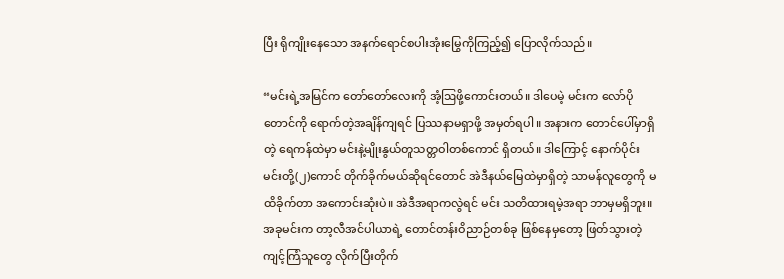ပြီး ရိုကျိုးနေသော အနက်ရောင်စပါးအုံးမြွေကိုကြည့်၍ ပြောလိုက်သည်။

“မင်းရဲ့အမြင်က တော်တော်လေးကို အံ့ဩဖို့ကောင်းတယ်။ ဒါပေမဲ့ မင်းက လော်ပိုတောင်ကို ရောက်တဲ့အချိန်ကျရင် ပြဿနာမရှာဖို့ အမှတ်ရပါ။ အနားက တောင်ပေါ်မှာရှိတဲ့ ရေကန်ထဲမှာ မင်းနဲ့မျိုးနွယ်တူသတ္တဝါတစ်ကောင် ရှိတယ်။ ဒါကြောင့် နောက်ပိုင်း မင်းတို့(၂)ကောင် တိုက်ခိုက်မယ်ဆိုရင်တောင် အဲဒီနယ်မြေထဲမှာရှိတဲ့ သာမန်လူတွေကို မထိခိုက်တာ အကောင်းဆုံးပဲ။ အဲဒီအရာကလွဲရင် မင်း သတိထားရမဲ့အရာ ဘာမှမရှိဘူး။ အခုမင်းက တာ့လီအင်ပါယာရဲ့ တောင်တန်းဝိညာဉ်တစ်ခု ဖြစ်နေမှတော့ ဖြတ်သွားတဲ့ ကျင့်ကြံသူတွေ လိုက်ပြီးတိုက်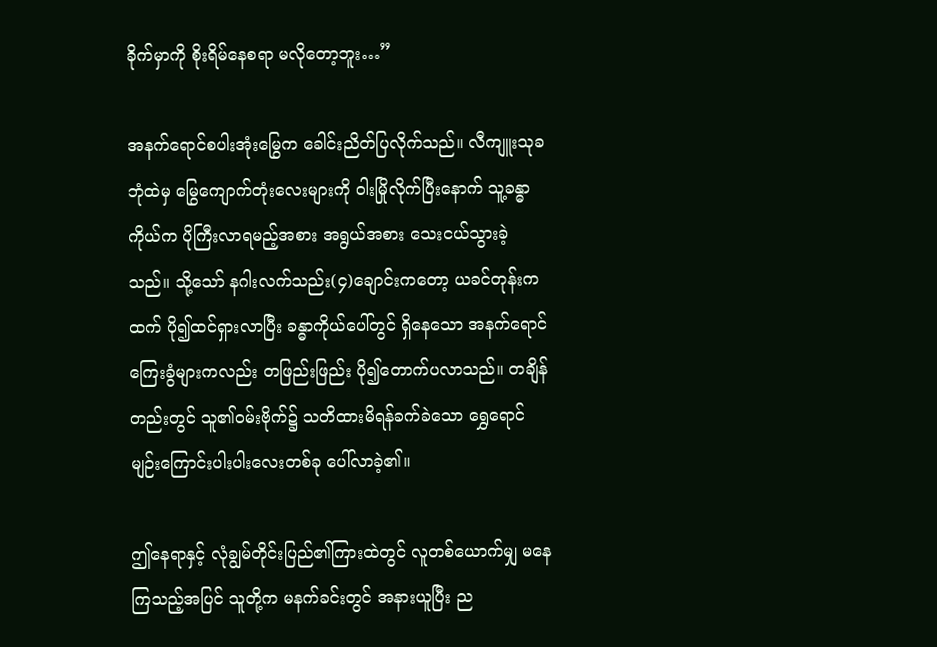ခိုက်မှာကို စိုးရိမ်နေစရာ မလိုတော့ဘူး…”

အနက်ရောင်စပါးအုံးမြွေက ခေါင်းညိတ်ပြလိုက်သည်။ လီကျူးသုခဘုံထဲမှ မြွေကျောက်တုံးလေးများကို ဝါးမြိုလိုက်ပြီးနောက် သူ့ခန္ဓာကိုယ်က ပိုကြီးလာရမည့်အစား အရွယ်အစား သေးငယ်သွားခဲ့သည်။ သို့သော် နဂါးလက်သည်း(၄)ချောင်းကတော့ ယခင်တုန်းကထက် ပို၍ထင်ရှားလာပြီး ခန္ဓာကိုယ်ပေါ်တွင် ရှိနေသော အနက်ရောင်ကြေးခွံများကလည်း တဖြည်းဖြည်း ပို၍တောက်ပလာသည်။ တချိန်တည်းတွင် သူ၏ဝမ်းဗိုက်၌ သတိထားမိရန်ခက်ခဲသော ရွှေရောင်မျဉ်းကြောင်းပါးပါးလေးတစ်ခု ပေါ်လာခဲ့၏။

ဤနေရာနှင့် လုံချွမ်တိုင်းပြည်၏ကြားထဲတွင် လူတစ်ယောက်မျှ မနေကြသည့်အပြင် သူတို့က မနက်ခင်းတွင် အနားယူပြီး ည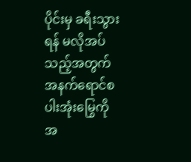ပိုင်းမှ ခရီးသွားရန် မလိုအပ်သည့်အတွက် အနက်ရောင်စပါးအုံးမြွေကို အ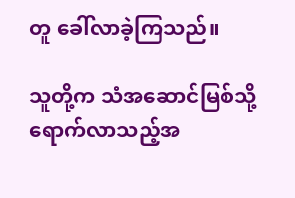တူ ခေါ်လာခဲ့ကြသည်။

သူတို့က သံအဆောင်မြစ်သို့ ရောက်လာသည့်အ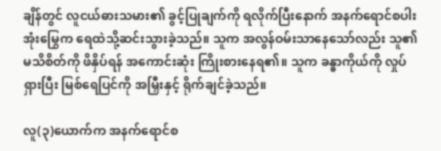ချိန်တွင် လူငယ်ဓားသမား၏ ခွင့်ပြုချက်ကို ရလိုက်ပြီးနောက် အနက်ရောင်စပါးအုံးမြွေက ရေထဲသို့ဆင်းသွားခဲ့သည်။ သူက အလွန်ဝမ်းသာနေသော်လည်း သူ၏မသိစိတ်ကို ဖိနှိပ်ရန် အကောင်းဆုံး ကြိုးစားနေရ၏။ သူက ခန္ဓာကိုယ်ကို လှုပ်ရှားပြီး မြစ်ရေပြင်ကို အမြှီးနှင့် ရိုက်ချင်ခဲ့သည်။

လူ(၃)ယောက်က အနက်ရောင်စ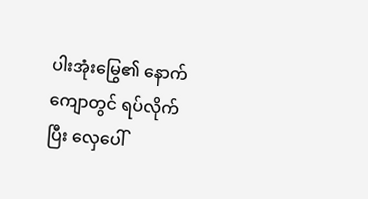ပါးအုံးမြွေ၏ နောက်ကျောတွင် ရပ်လိုက်ပြီး လှေပေါ်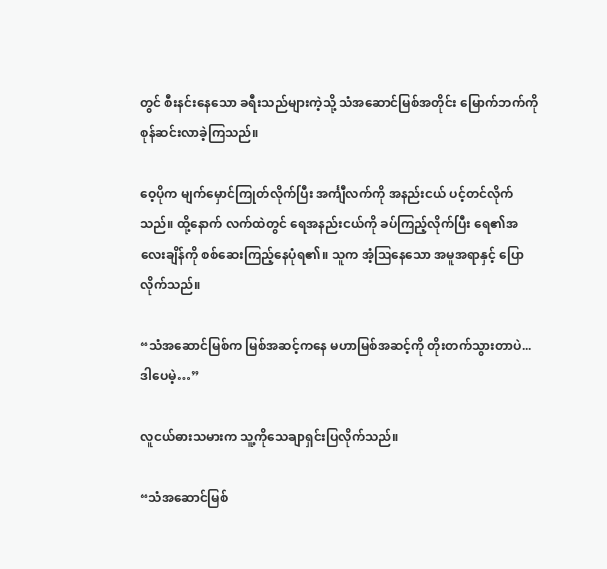တွင် စီးနင်းနေသော ခရီးသည်များကဲ့သို့ သံအဆောင်မြစ်အတိုင်း မြောက်ဘက်ကို စုန်ဆင်းလာခဲ့ကြသည်။

ဝေ့ပိုက မျက်မှောင်ကြုတ်လိုက်ပြီး အင်္ကျီလက်ကို အနည်းငယ် ပင့်တင်လိုက်သည်။ ထို့နောက် လက်ထဲတွင် ရေအနည်းငယ်ကို ခပ်ကြည့်လိုက်ပြီး ရေ၏အလေးချိန်ကို စစ်ဆေးကြည့်နေပုံရ၏။ သူက အံ့ဩနေသော အမူအရာနှင့် ပြောလိုက်သည်။

“သံအဆောင်မြစ်က မြစ်အဆင့်ကနေ မဟာမြစ်အဆင့်ကို တိုးတက်သွားတာပဲ... ဒါပေမဲ့…”

လူငယ်ဓားသမားက သူ့ကိုသေချာရှင်းပြလိုက်သည်။

“သံအဆောင်မြစ်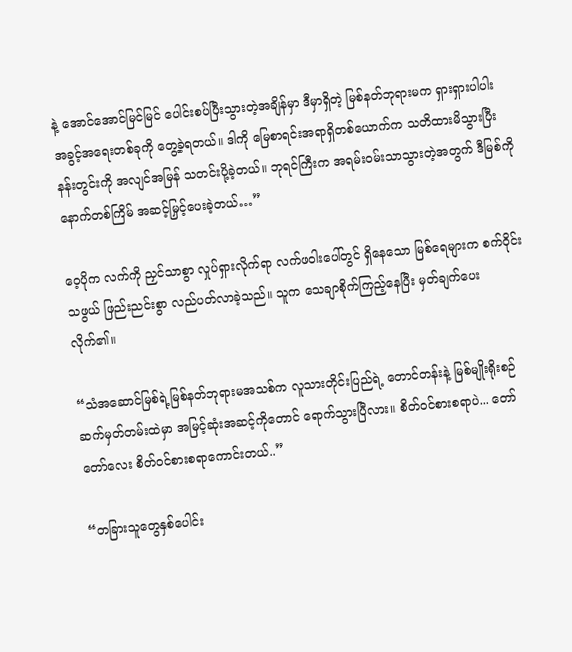နဲ့ အောင်အောင်မြင်မြင် ပေါင်းစပ်ပြီးသွားတဲ့အချိန်မှာ ဒီမှာရှိတဲ့ မြစ်နတ်ဘုရားမက ရှားရှားပါပါး အခွင့်အရေးတစ်ခုကို တွေ့ခဲ့ရတယ်။ ဒါကို မြေစာရင်းအရာရှိတစ်ယောက်က သတိထားမိသွားပြီး နန်းတွင်းကို အလျင်အမြန် သတင်းပို့ခဲ့တယ်။ ဘုရင်ကြီးက အရမ်းဝမ်းသာသွားတဲ့အတွက် ဒီမြစ်ကို နောက်တစ်ကြိမ် အဆင့်မြှင့်ပေးခဲ့တယ်…”

ဝေ့ပိုက လက်ကို ညှင်သာစွာ လှုပ်ရှားလိုက်ရာ လက်ဖဝါးပေါ်တွင် ရှိနေသော မြစ်ရေများက စက်ဝိုင်းသဖွယ် ဖြည်းညင်းစွာ လည်ပတ်လာခဲ့သည်။ သူက သေချာစိုက်ကြည့်နေပြီး မှတ်ချက်ပေးလိုက်၏။

“သံအဆောင်မြစ်ရဲ့မြစ်နတ်ဘုရားမအသစ်က လူသားတိုင်းပြည်ရဲ့ တောင်တန်းနဲ့ မြစ်မျိုးရိုးစဉ်ဆက်မှတ်တမ်းထဲမှာ အမြင့်ဆုံးအဆင့်ကိုတောင် ရောက်သွားပြီလား။ စိတ်ဝင်စားစရာပဲ... တော်တော်လေး စိတ်ဝင်စားစရာကောင်းတယ်..”

“တခြားသူတွေနှစ်ပေါင်း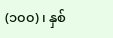(၁၀၀)၊ နှစ်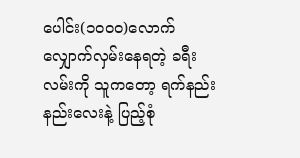ပေါင်း(၁၀၀၀)လောက် လျှောက်လှမ်းနေရတဲ့ ခရီးလမ်းကို သူကတော့ ရက်နည်းနည်းလေးနဲ့ ပြည့်စုံ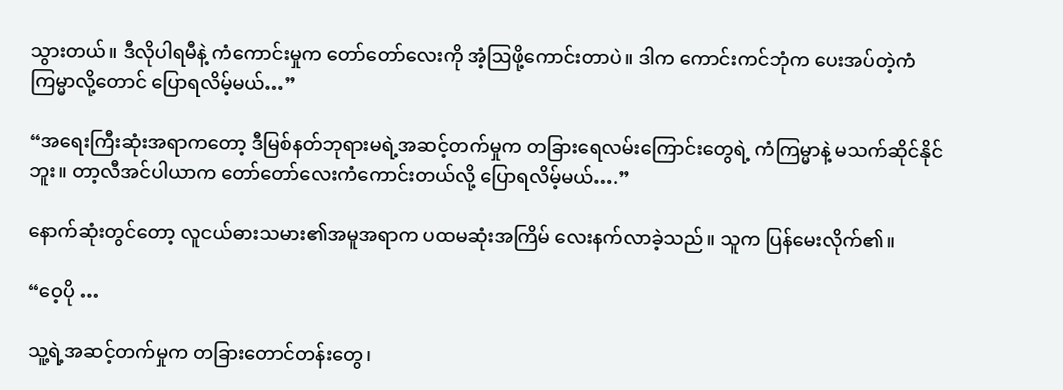သွားတယ်။ ဒီလိုပါရမီနဲ့ ကံကောင်းမှုက တော်တော်လေးကို အံ့ဩဖို့ကောင်းတာပဲ။ ဒါက ကောင်းကင်ဘုံက ပေးအပ်တဲ့ကံကြမ္မာလို့တောင် ပြောရလိမ့်မယ်…”

“အရေးကြီးဆုံးအရာကတော့ ဒီမြစ်နတ်ဘုရားမရဲ့အဆင့်တက်မှုက တခြားရေလမ်းကြောင်းတွေရဲ့ ကံကြမ္မာနဲ့ မသက်ဆိုင်နိုင်ဘူး။ တာ့လီအင်ပါယာက တော်တော်လေးကံကောင်းတယ်လို့ ပြောရလိမ့်မယ်….”

နောက်ဆုံးတွင်တော့ လူငယ်ဓားသမား၏အမူအရာက ပထမဆုံးအကြိမ် လေးနက်လာခဲ့သည်။ သူက ပြန်မေးလိုက်၏။

“ဝေ့ပို …

သူ့ရဲ့အဆင့်တက်မှုက တခြားတောင်တန်းတွေ၊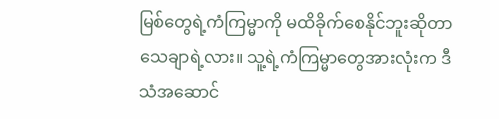မြစ်တွေရဲ့ကံကြမ္မာကို မထိခိုက်စေနိုင်ဘူးဆိုတာ သေချာရဲ့လား။ သူ့ရဲ့ကံကြမ္မာတွေအားလုံးက ဒီသံအဆောင်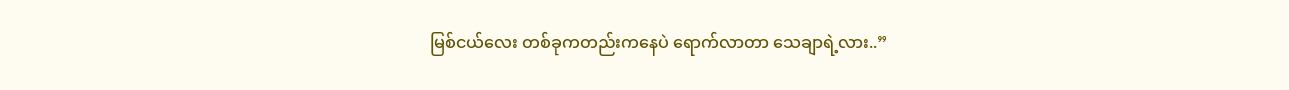မြစ်ငယ်လေး တစ်ခုကတည်းကနေပဲ ရောက်လာတာ သေချာရဲ့လား..”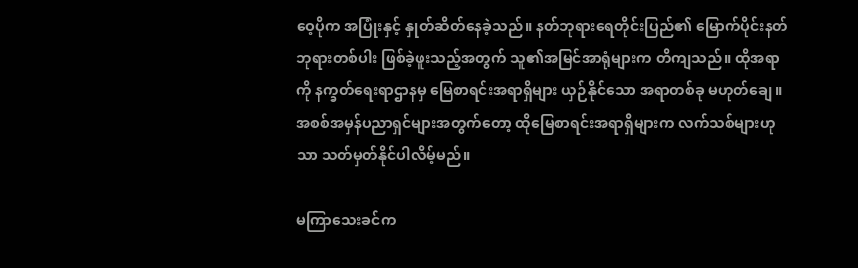ဝေ့ပိုက အပြုံးနှင့် နှုတ်ဆိတ်နေခဲ့သည်။ နတ်ဘုရားရေတိုင်းပြည်၏ မြောက်ပိုင်းနတ်ဘုရားတစ်ပါး ဖြစ်ခဲ့ဖူးသည့်အတွက် သူ၏အမြင်အာရုံများက တိကျသည်။ ထိုအရာကို နက္ခတ်ရေးရာဌာနမှ မြေစာရင်းအရာရှိများ ယှဉ်နိုင်သော အရာတစ်ခု မဟုတ်ချေ။ အစစ်အမှန်ပညာရှင်များအတွက်တော့ ထိုမြေစာရင်းအရာရှိများက လက်သစ်များဟုသာ သတ်မှတ်နိုင်ပါလိမ့်မည်။

မကြာသေးခင်က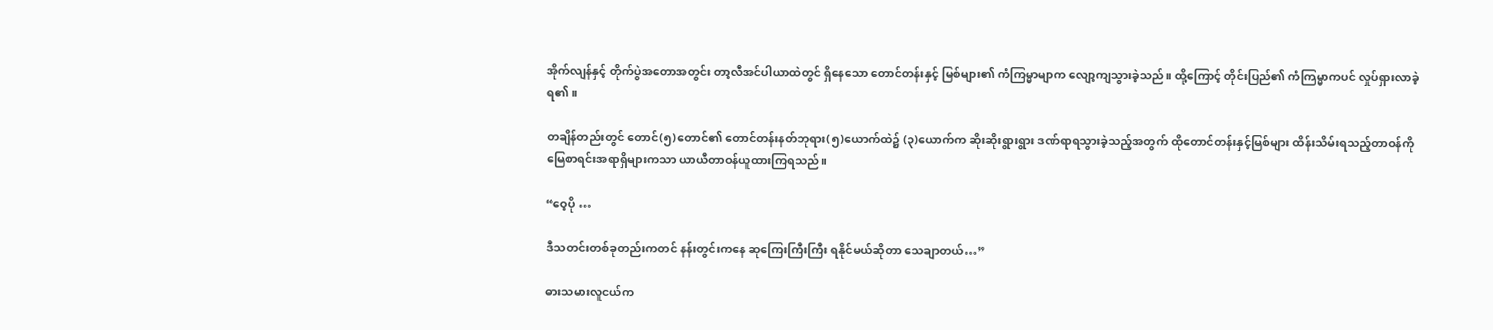အိုက်လျန်နှင့် တိုက်ပွဲအတောအတွင်း တာ့လီအင်ပါယာထဲတွင် ရှိနေသော တောင်တန်းနှင့် မြစ်များ၏ ကံကြမ္မာမျာက လျော့ကျသွားခဲ့သည်။ ထို့ကြောင့် တိုင်းပြည်၏ ကံကြမ္မာကပင် လှုပ်ရှားလာခဲ့ရ၏။

တချိန်တည်းတွင် တောင်(၅)တောင်၏ တောင်တန်းနတ်ဘုရား(၅)ယောက်ထဲ၌ (၃)ယောက်က ဆိုးဆိုးရွားရွား ဒဏ်ရာရသွားခဲ့သည့်အတွက် ထိုတောင်တန်းနှင့်မြစ်များ ထိန်းသိမ်းရသည့်တာဝန်ကို မြေစာရင်းအရာရှိများကသာ ယာယီတာဝန်ယူထားကြရသည်။

“ဝေ့ပို …

ဒီသတင်းတစ်ခုတည်းကတင် နန်းတွင်းကနေ ဆုကြေးကြီးကြီး ရနိုင်မယ်ဆိုတာ သေချာတယ်…”

ဓားသမားလူငယ်က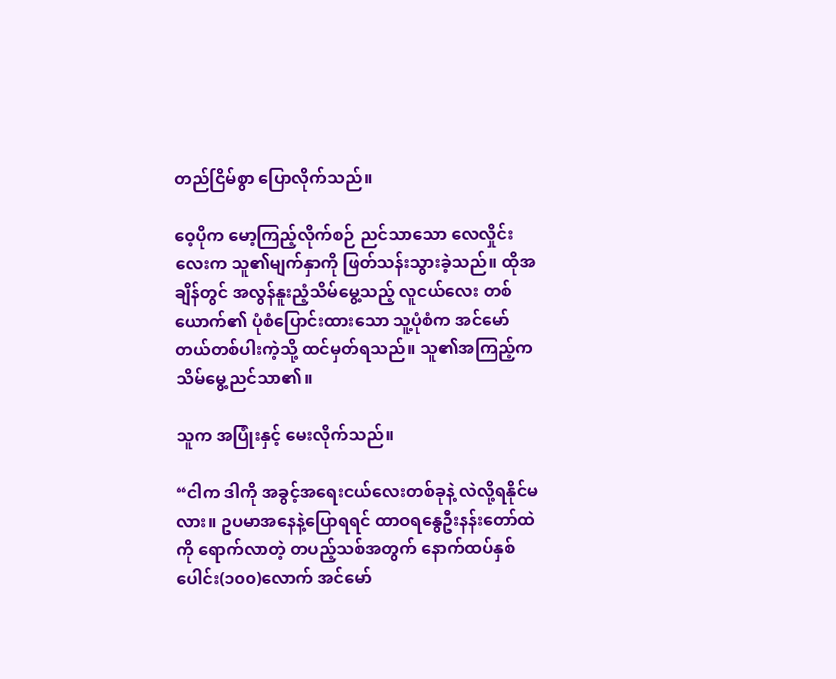တည်ငြိမ်စွာ ပြောလိုက်သည်။

ဝေ့ပိုက မော့ကြည့်လိုက်စဉ် ညင်သာသော လေလှိုင်းလေးက သူ၏မျက်နှာကို ဖြတ်သန်းသွားခဲ့သည်။ ထိုအချိန်တွင် အလွန်နူးညံ့သိမ်မွေ့သည့် လူငယ်လေး တစ်ယောက်၏ ပုံစံပြောင်းထားသော သူ့ပုံစံက အင်မော်တယ်တစ်ပါးကဲ့သို့ ထင်မှတ်ရသည်။ သူ၏အကြည့်က သိမ်မွေ့ညင်သာ၏။

သူက အပြုံးနှင့် မေးလိုက်သည်။

“ငါက ဒါကို အခွင့်အရေးငယ်လေးတစ်ခုနဲ့ လဲလို့ရနိုင်မလား။ ဥပမာအနေနဲ့ပြောရရင် ထာဝရနွေဦးနန်းတော်ထဲကို ရောက်လာတဲ့ တပည့်သစ်အတွက် နောက်ထပ်နှစ်ပေါင်း(၁၀၀)လောက် အင်မော်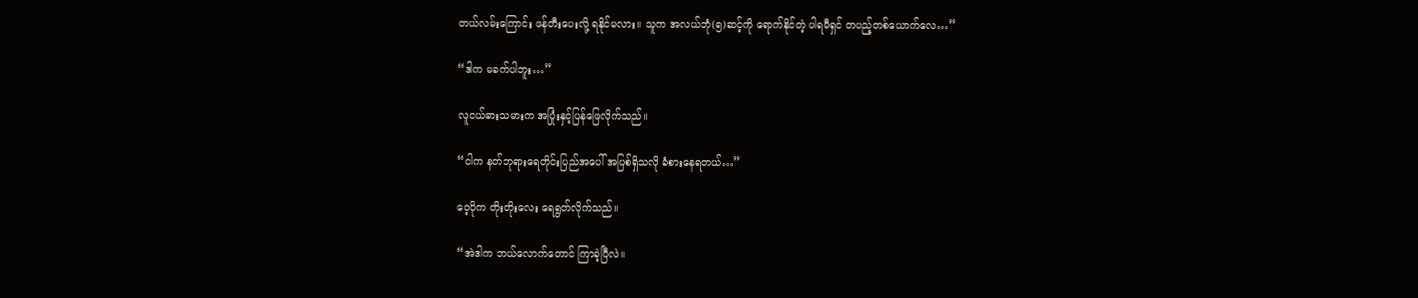တယ်လမ်းကြောင်း ဖန်တီးပေးလို့ ရနိုင်မလား။ သူက အလယ်ဘုံ(၅)ဆင့်ကို ရောက်နိုင်တဲ့ ပါရမီရှင် တပည့်တစ်ယောက်လေ…”

“ဒါက မခက်ပါဘူး…”

လူငယ်ဓားသမားက အပြုံးနှင့်ပြန်ဖြေလိုက်သည်။

“ငါက နတ်ဘုရားရေတိုင်းပြည်အပေါ် အပြစ်ရှိသလို ခံစားနေရတယ်…”

ဝေ့ပိုက တိုးတိုးလေး ရေရွတ်လိုက်သည်။

“အဲဒါက ဘယ်လောက်တောင် ကြာခဲ့ပြီလဲ။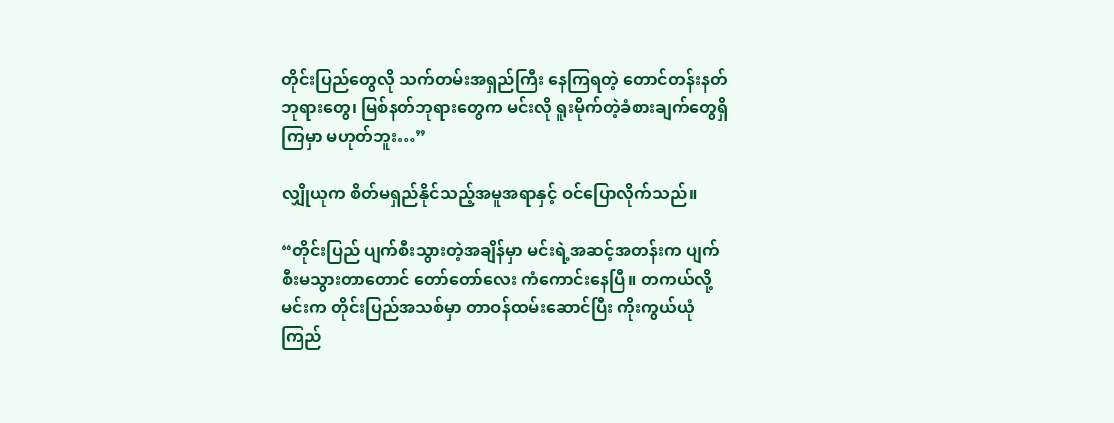တိုင်းပြည်တွေလို သက်တမ်းအရှည်ကြီး နေကြရတဲ့ တောင်တန်းနတ်ဘုရားတွေ၊ မြစ်နတ်ဘုရားတွေက မင်းလို ရူးမိုက်တဲ့ခံစားချက်တွေရှိကြမှာ မဟုတ်ဘူး…”

လျှိုယုက စိတ်မရှည်နိုင်သည့်အမူအရာနှင့် ဝင်ပြောလိုက်သည်။

“တိုင်းပြည် ပျက်စီးသွားတဲ့အချိန်မှာ မင်းရဲ့အဆင့်အတန်းက ပျက်စီးမသွားတာတောင် တော်တော်လေး ကံကောင်းနေပြီ။ တကယ်လို့ မင်းက တိုင်းပြည်အသစ်မှာ တာဝန်ထမ်းဆောင်ပြီး ကိုးကွယ်ယုံကြည်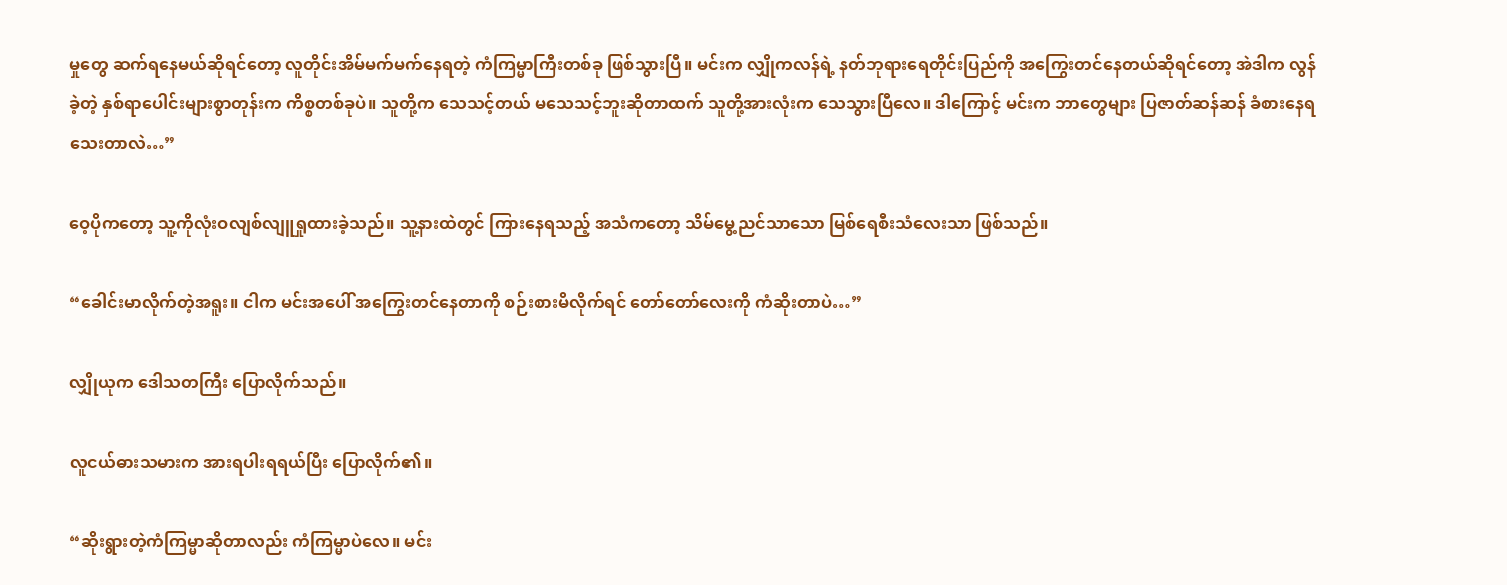မှုတွေ ဆက်ရနေမယ်ဆိုရင်တော့ လူတိုင်းအိမ်မက်မက်နေရတဲ့ ကံကြမ္မာကြီးတစ်ခု ဖြစ်သွားပြီ။ မင်းက လျှိုကလန်ရဲ့ နတ်ဘုရားရေတိုင်းပြည်ကို အကြွေးတင်နေတယ်ဆိုရင်တော့ အဲဒါက လွန်ခဲ့တဲ့ နှစ်ရာပေါင်းများစွာတုန်းက ကိစ္စတစ်ခုပဲ။ သူတို့က သေသင့်တယ် မသေသင့်ဘူးဆိုတာထက် သူတို့အားလုံးက သေသွားပြီလေ။ ဒါကြောင့် မင်းက ဘာတွေများ ပြဇာတ်ဆန်ဆန် ခံစားနေရသေးတာလဲ…”

ဝေ့ပိုကတော့ သူ့ကိုလုံးဝလျစ်လျူရှုထားခဲ့သည်။ သူ့နားထဲတွင် ကြားနေရသည့် အသံကတော့ သိမ်မွေ့ညင်သာသော မြစ်ရေစီးသံလေးသာ ဖြစ်သည်။

“ခေါင်းမာလိုက်တဲ့အရူး။ ငါက မင်းအပေါ် အကြွေးတင်နေတာကို စဉ်းစားမိလိုက်ရင် တော်တော်လေးကို ကံဆိုးတာပဲ…”

လျှိုယုက ဒေါသတကြီး ပြောလိုက်သည်။

လူငယ်ဓားသမားက အားရပါးရရယ်ပြီး ပြောလိုက်၏။

“ဆိုးရွားတဲ့ကံကြမ္မာဆိုတာလည်း ကံကြမ္မာပဲလေ။ မင်း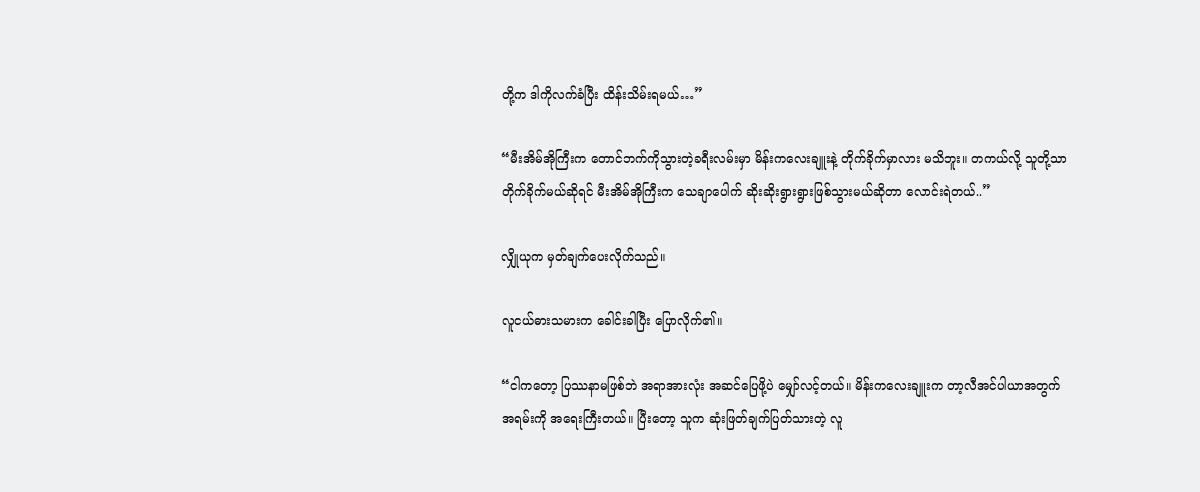တို့က ဒါကိုလက်ခံပြီး ထိန်းသိမ်းရမယ်…”

“မီးအိမ်အိုကြီးက တောင်ဘက်ကိုသွားတဲ့ခရီးလမ်းမှာ မိန်းကလေးချူးနဲ့ တိုက်ခိုက်မှာလား မသိဘူး။ တကယ်လို့ သူတို့သာ တိုက်ခိုက်မယ်ဆိုရင် မီးအိမ်အိုကြီးက သေချာပေါက် ဆိုးဆိုးရွားရွားဖြစ်သွားမယ်ဆိုတာ လောင်းရဲတယ်..”

လျှိုယုက မှတ်ချက်ပေးလိုက်သည်။

လူငယ်ဓားသမားက ခေါင်းခါပြီး ပြောလိုက်၏။

“ငါကတော့ ပြဿနာမဖြစ်ဘဲ အရာအားလုံး အဆင်ပြေဖို့ပဲ မျှော်လင့်တယ်။ မိန်းကလေးချူးက တာ့လီအင်ပါယာအတွက် အရမ်းကို အရေးကြီးတယ်။ ပြီးတော့ သူက ဆုံးဖြတ်ချက်ပြတ်သားတဲ့ လူ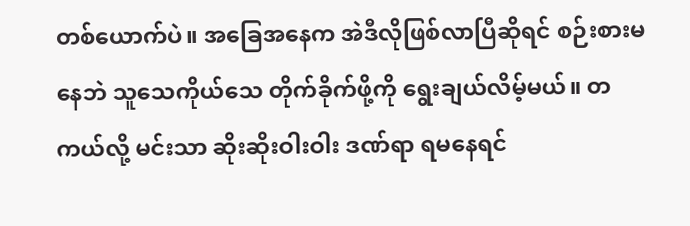တစ်ယောက်ပဲ။ အခြေအနေက အဲဒီလိုဖြစ်လာပြီဆိုရင် စဉ်းစားမနေဘဲ သူသေကိုယ်သေ တိုက်ခိုက်ဖို့ကို ရွေးချယ်လိမ့်မယ်။ တကယ်လို့ မင်းသာ ဆိုးဆိုးဝါးဝါး ဒဏ်ရာ ရမနေရင်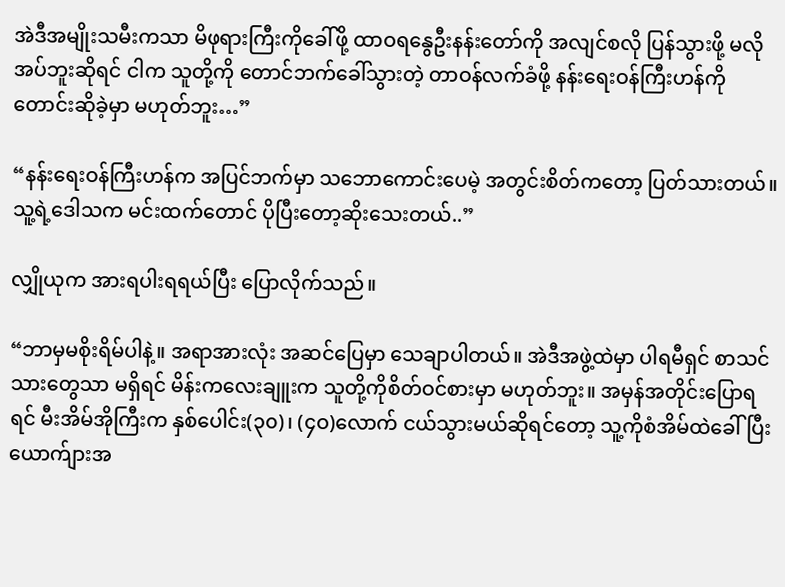အဲဒီအမျိုးသမီးကသာ မိဖုရားကြီးကိုခေါ်ဖို့ ထာဝရနွေဦးနန်းတော်ကို အလျင်စလို ပြန်သွားဖို့ မလိုအပ်ဘူးဆိုရင် ငါက သူတို့ကို တောင်ဘက်ခေါ်သွားတဲ့ တာဝန်လက်ခံဖို့ နန်းရေးဝန်ကြီးဟန်ကို တောင်းဆိုခဲ့မှာ မဟုတ်ဘူး…”

“နန်းရေးဝန်ကြီးဟန်က အပြင်ဘက်မှာ သဘောကောင်းပေမဲ့ အတွင်းစိတ်ကတော့ ပြတ်သားတယ်။ သူ့ရဲ့ဒေါသက မင်းထက်တောင် ပိုပြီးတော့ဆိုးသေးတယ်..”

လျှိုယုက အားရပါးရရယ်ပြီး ပြောလိုက်သည်။

“ဘာမှမစိုးရိမ်ပါနဲ့။ အရာအားလုံး အဆင်ပြေမှာ သေချာပါတယ်။ အဲဒီအဖွဲ့ထဲမှာ ပါရမီရှင် စာသင်သားတွေသာ မရှိရင် မိန်းကလေးချူးက သူတို့ကိုစိတ်ဝင်စားမှာ မဟုတ်ဘူး။ အမှန်အတိုင်းပြောရရင် မီးအိမ်အိုကြီးက နှစ်ပေါင်း(၃၀)၊ (၄ဝ)လောက် ငယ်သွားမယ်ဆိုရင်တော့ သူ့ကိုစံအိမ်ထဲခေါ်ပြီး ယောက်ျားအ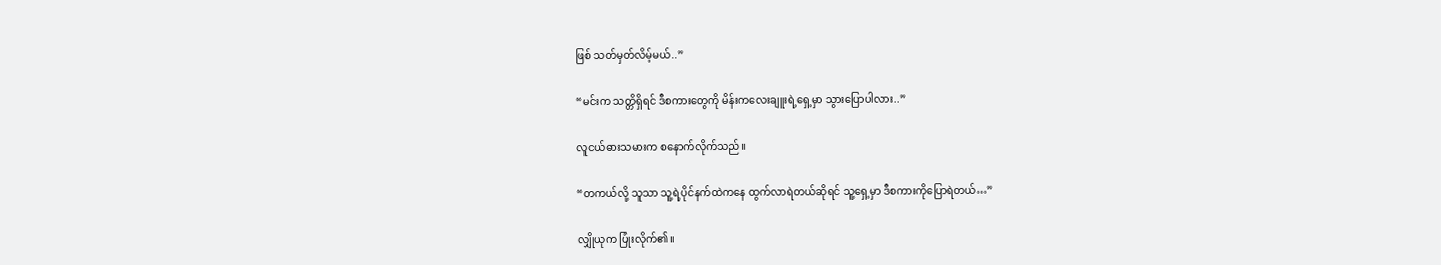ဖြစ် သတ်မှတ်လိမ့်မယ်..”

“မင်းက သတ္တိရှိရင် ဒီစကားတွေကို မိန်းကလေးချူးရဲ့ရှေ့မှာ သွားပြောပါလား..”

လူငယ်ဓားသမားက စနောက်လိုက်သည်။

“တကယ်လို့ သူသာ သူ့ရဲ့ပိုင်နက်ထဲကနေ ထွက်လာရဲတယ်ဆိုရင် သူ့ရှေ့မှာ ဒီစကားကိုပြောရဲတယ်…”

လျှိုယုက ပြုံးလိုက်၏။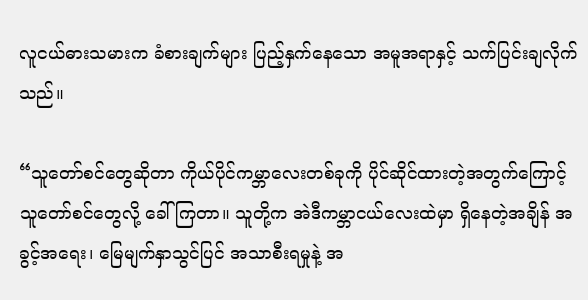လူငယ်ဓားသမားက ခံစားချက်များ ပြည့်နှက်နေသော အမူအရာနှင့် သက်ပြင်းချလိုက်သည်။

“သူတော်စင်တွေဆိုတာ ကိုယ်ပိုင်ကမ္ဘာလေးတစ်ခုကို ပိုင်ဆိုင်ထားတဲ့အတွက်ကြောင့် သူတော်စင်တွေလို့ ခေါ်ကြတာ။ သူတို့က အဲဒီကမ္ဘာငယ်လေးထဲမှာ ရှိနေတဲ့အချိန် အခွင့်အရေး၊ မြေမျက်နှာသွင်ပြင် အသာစီးရမှုနဲ့ အ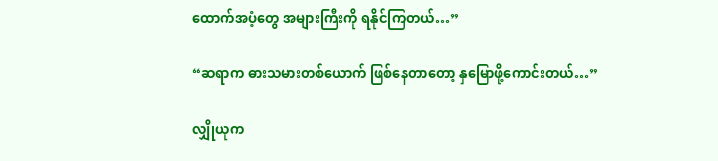ထောက်အပံ့တွေ အများကြီးကို ရနိုင်ကြတယ်…”

“ဆရာက ဓားသမားတစ်ယောက် ဖြစ်နေတာတော့ နှမြောဖို့ကောင်းတယ်…”

လျှိုယုက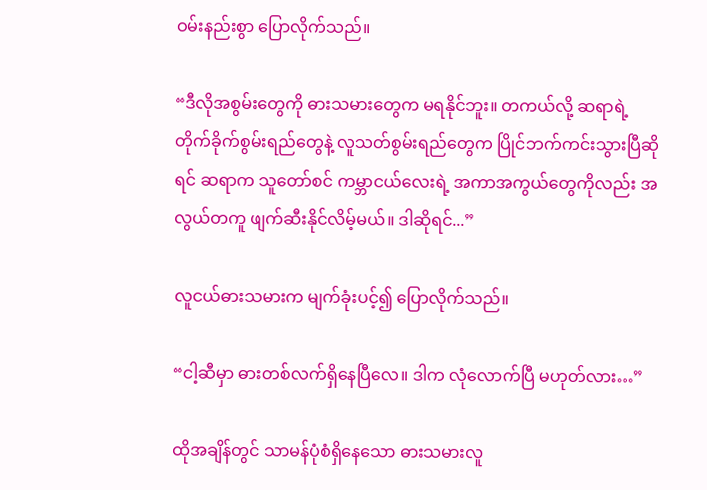ဝမ်းနည်းစွာ ပြောလိုက်သည်။

“ဒီလိုအစွမ်းတွေကို ဓားသမားတွေက မရနိုင်ဘူး။ တကယ်လို့ ဆရာရဲ့ တိုက်ခိုက်စွမ်းရည်တွေနဲ့ လူသတ်စွမ်းရည်တွေက ပြိုင်ဘက်ကင်းသွားပြီဆိုရင် ဆရာက သူတော်စင် ကမ္ဘာငယ်လေးရဲ့ အကာအကွယ်တွေကိုလည်း အလွယ်တကူ ဖျက်ဆီးနိုင်လိမ့်မယ်။ ဒါဆိုရင်...”

လူငယ်ဓားသမားက မျက်ခုံးပင့်၍ ပြောလိုက်သည်။

“ငါ့ဆီမှာ ဓားတစ်လက်ရှိနေပြီလေ။ ဒါက လုံလောက်ပြီ မဟုတ်လား…”

ထိုအချိန်တွင် သာမန်ပုံစံရှိနေသော ဓားသမားလူ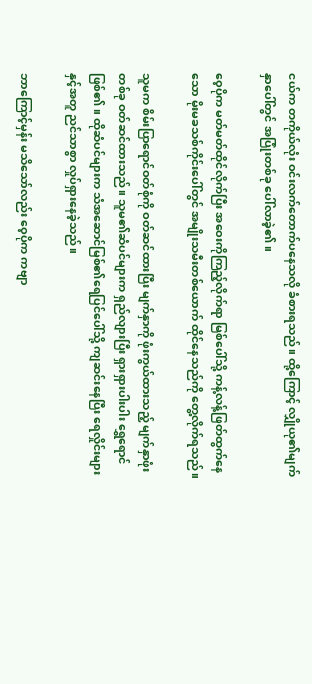ငယ်က တကိုယ်လုံး ဝင်းလက်တောက်ပနေသလို ခံစားရသည်။ ထို့ကြောင့် လျှိုယု၏မျက်နှာပေါ်တွင် အပြုံးတစ်ခု ပေါ်လာခဲ့၏။

ဝေ့ပိုက မတ်မတ်ထိုင်လိုက်ပြီး အဝေးကိုကြည့်လိုက်ရာ မြစ်ပေါ်သို့ ကန့်လန့်ဖြတ်ထွက်နေသော မိုးမခသစ်ကိုင်းပေါ်တွင် အမျိုးသမီးတစ်ယောက် ထိုင်နေသည်ကို တွေ့လိုက်ရသည်။

သူမက စိမ်းပြာရောင်ဝတ်စုံကို ဝတ်ဆင်ထားပြီး မျက်နှာကို ဖုံးကွယ်ထားသည့် မျက်နှာဖုံးတစ်ခု ဝတ်ဆင်ထားသည်။ သူမ၏ဆံပင်များက ရှည်လျားပြီး ရှားရှားပါးပါး ရွှေရောင်ဖြစ်၏။ ထိုဆံပင်များက သံအဆောင်မြစ်၏ရေပြင်ပေါ်သို့ ကျဆင်းနေပြီး ရေလှိုင်းများနှင့်အတူ ညင်သာစွာ လှုပ်ရှားနေခဲ့သည်။

ဘာကြောင့်မှန်း မသိသော်လည်း ဝေ့ပိုက ကဗျာ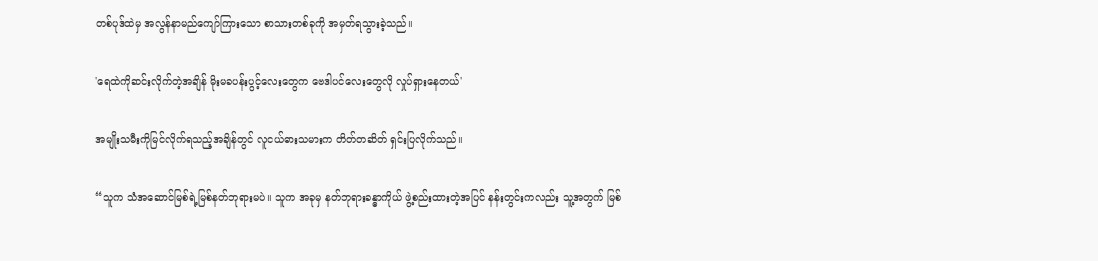တစ်ပုဒ်ထဲမှ အလွန်နာမည်ကျော်ကြားသော စာသားတစ်ခုကို အမှတ်ရသွားခဲ့သည်။

'ရေထဲကိုဆင်းလိုက်တဲ့အချိန် မိုးမခပန်းပွင့်လေးတွေက ဗေဒါပင်လေးတွေလို လှုပ်ရှားနေတယ်'

အမျိုးသမီးကိုမြင်လိုက်ရသည့်အချိန်တွင် လူငယ်ဓားသမားက တိတ်တဆိတ် ရှင်းပြလိုက်သည်။

“သူက သံအဆောင်မြစ်ရဲ့မြစ်နတ်ဘုရားမပဲ။ သူက အခုမှ နတ်ဘုရားခန္ဓာကိုယ် ဖွဲ့စည်းထားတဲ့အပြင် နန်းတွင်းကလည်း သူ့အတွက် မြစ်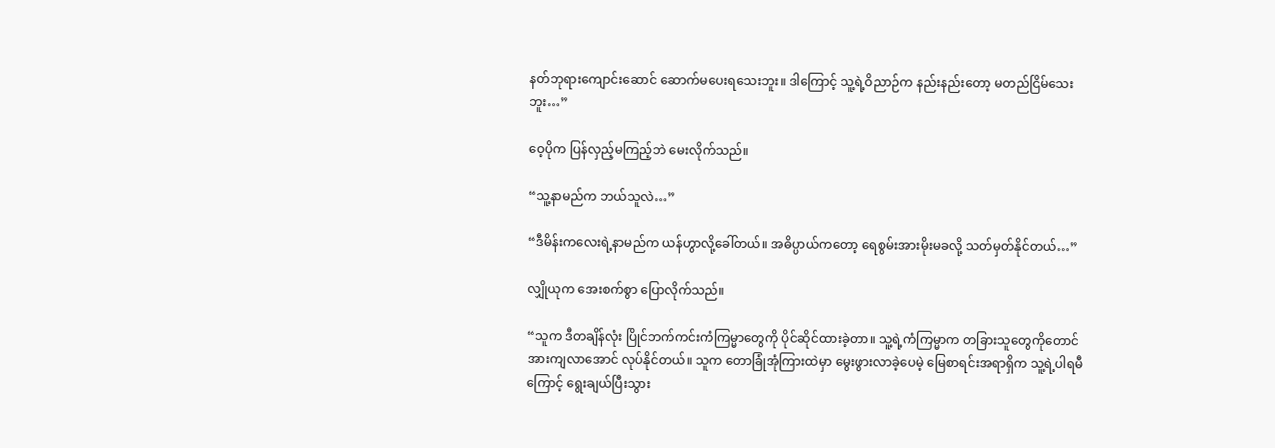နတ်ဘုရားကျောင်းဆောင် ဆောက်မပေးရသေးဘူး။ ဒါကြောင့် သူ့ရဲ့ဝိညာဉ်က နည်းနည်းတော့ မတည်ငြိမ်သေးဘူး…”

ဝေ့ပိုက ပြန်လှည့်မကြည့်ဘဲ မေးလိုက်သည်။

“သူ့နာမည်က ဘယ်သူလဲ…”

“ဒီမိန်းကလေးရဲ့နာမည်က ယန်ဟွာလို့ခေါ်တယ်။ အဓိပ္ပာယ်ကတော့ ရေစွမ်းအားမိုးမခလို့ သတ်မှတ်နိုင်တယ်…”

လျှိုယုက အေးစက်စွာ ပြောလိုက်သည်။

“သူက ဒီတချိန်လုံး ပြိုင်ဘက်ကင်းကံကြမ္မာတွေကို ပိုင်ဆိုင်ထားခဲ့တာ။ သူ့ရဲ့ကံကြမ္မာက တခြားသူတွေကိုတောင် အားကျလာအောင် လုပ်နိုင်တယ်။ သူက တောခြုံအုံကြားထဲမှာ မွေးဖွားလာခဲ့ပေမဲ့ မြေစာရင်းအရာရှိက သူ့ရဲ့ပါရမီကြောင့် ရွေးချယ်ပြီးသွား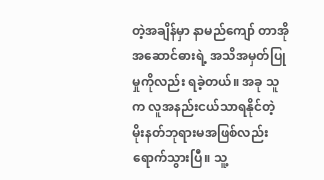တဲ့အချိန်မှာ နာမည်ကျော် တာအိုအဆောင်ဓားရဲ့ အသိအမှတ်ပြုမှုကိုလည်း ရခဲ့တယ်။ အခု သူက လူအနည်းငယ်သာရနိုင်တဲ့ မိုးနတ်ဘုရားမအဖြစ်လည်း ရောက်သွားပြီ။ သူ့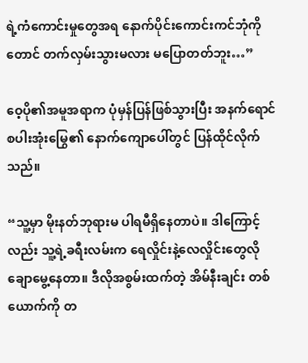ရဲ့ကံကောင်းမှုတွေအရ နောက်ပိုင်းကောင်းကင်ဘုံကိုတောင် တက်လှမ်းသွားမလား မပြောတတ်ဘူး…”

ဝေ့ပို၏အမူအရာက ပုံမှန်ပြန်ဖြစ်သွားပြီး အနက်ရောင်စပါးအုံးမြွေ၏ နောက်ကျောပေါ်တွင် ပြန်ထိုင်လိုက်သည်။

“သူ့မှာ မိုးနတ်ဘုရားမ ပါရမီရှိနေတာပဲ။ ဒါကြောင့်လည်း သူ့ရဲ့ခရီးလမ်းက ရေလှိုင်းနဲ့လေလှိုင်းတွေလို ချောမွေ့နေတာ။ ဒီလိုအစွမ်းထက်တဲ့ အိမ်နီးချင်း တစ်ယောက်ကို တ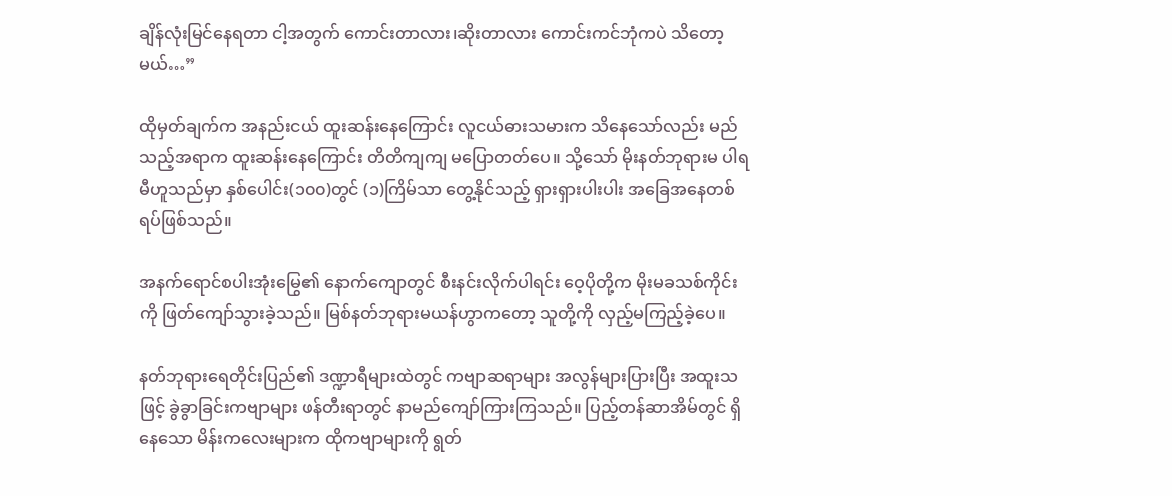ချိန်လုံးမြင်နေရတာ ငါ့အတွက် ကောင်းတာလား၊ဆိုးတာလား ကောင်းကင်ဘုံကပဲ သိတော့မယ်…”

ထိုမှတ်ချက်က အနည်းငယ် ထူးဆန်းနေကြောင်း လူငယ်ဓားသမားက သိနေသော်လည်း မည်သည့်အရာက ထူးဆန်းနေကြောင်း တိတိကျကျ မပြောတတ်ပေ။ သို့သော် မိုးနတ်ဘုရားမ ပါရမီဟူသည်မှာ နှစ်ပေါင်း(၁၀၀)တွင် (၁)ကြိမ်သာ တွေ့နိုင်သည့် ရှားရှားပါးပါး အခြေအနေတစ်ရပ်ဖြစ်သည်။

အနက်ရောင်စပါးအုံးမြွေ၏ နောက်ကျောတွင် စီးနင်းလိုက်ပါရင်း ဝေ့ပိုတို့က မိုးမခသစ်ကိုင်းကို ဖြတ်ကျော်သွားခဲ့သည်။ မြစ်နတ်ဘုရားမယန်ဟွာကတော့ သူတို့ကို လှည့်မကြည့်ခဲ့ပေ။

နတ်ဘုရားရေတိုင်းပြည်၏ ဒဏ္ဍာရီများထဲတွင် ကဗျာဆရာများ အလွန်များပြားပြီး အထူးသဖြင့် ခွဲခွာခြင်းကဗျာများ ဖန်တီးရာတွင် နာမည်ကျော်ကြားကြသည်။ ပြည့်တန်ဆာအိမ်တွင် ရှိနေသော မိန်းကလေးများက ထိုကဗျာများကို ရွတ်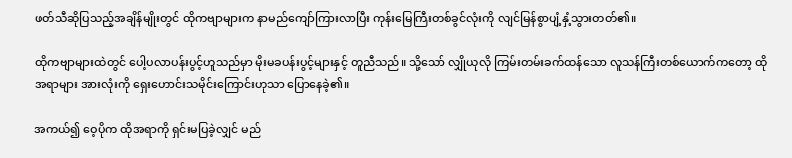ဖတ်သီဆိုပြသည့်အချိန်မျိုးတွင် ထိုကဗျာများက နာမည်ကျော်ကြားလာပြီး ကုန်းမြေကြီးတစ်ခွင်လုံးကို လျင်မြန်စွာပျံ့နှံ့သွားတတ်၏။

ထိုကဗျာများထဲတွင် ပေါ့ပလာပန်းပွင့်ဟူသည်မှာ မိုးမခပန်းပွင့်များနှင့် တူညီသည်။ သို့သော် လျှိုယုလို ကြမ်းတမ်းခက်ထန်သော လူသန်ကြီးတစ်ယောက်ကတော့ ထိုအရာများ အားလုံးကို ရှေးဟောင်းသမိုင်းကြောင်းဟုသာ ပြောနေခဲ့၏။

အကယ်၍ ဝေ့ပိုက ထိုအရာကို ရှင်းမပြခဲ့လျှင် မည်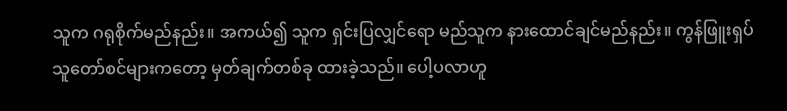သူက ဂရုစိုက်မည်နည်း။ အကယ်၍ သူက ရှင်းပြလျှင်ရော မည်သူက နားထောင်ချင်မည်နည်း။ ကွန်ဖြူးရှပ် သူတော်စင်များကတော့ မှတ်ချက်တစ်ခု ထားခဲ့သည်။ ပေါ့ပလာဟူ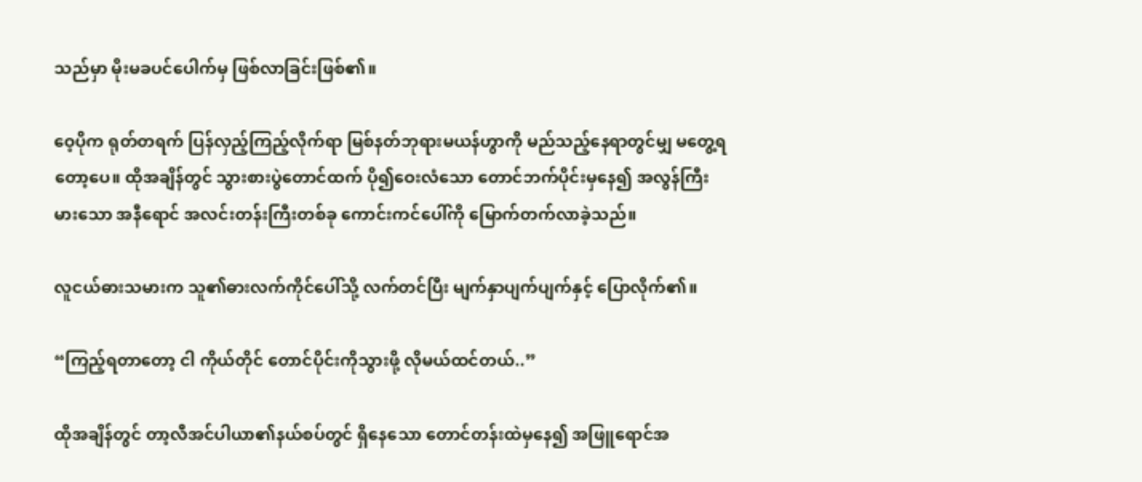သည်မှာ မိုးမခပင်ပေါက်မှ ဖြစ်လာခြင်းဖြစ်၏။

ဝေ့ပိုက ရုတ်တရက် ပြန်လှည့်ကြည့်လိုက်ရာ မြစ်နတ်ဘုရားမယန်ဟွာကို မည်သည့်နေရာတွင်မျှ မတွေ့ရတော့ပေ။ ထိုအချိန်တွင် သွားစားပွဲတောင်ထက် ပို၍ဝေးလံသော တောင်ဘက်ပိုင်းမှနေ၍ အလွန်ကြီးမားသော အနီရောင် အလင်းတန်းကြီးတစ်ခု ကောင်းကင်ပေါ်ကို မြောက်တက်လာခဲ့သည်။

လူငယ်ဓားသမားက သူ၏ဓားလက်ကိုင်ပေါ်သို့ လက်တင်ပြီး မျက်နှာပျက်ပျက်နှင့် ပြောလိုက်၏။

“ကြည့်ရတာတော့ ငါ ကိုယ်တိုင် တောင်ပိုင်းကိုသွားဖို့ လိုမယ်ထင်တယ်..”

ထိုအချိန်တွင် တာ့လီအင်ပါယာ၏နယ်စပ်တွင် ရှိနေသော တောင်တန်းထဲမှနေ၍ အဖြူရောင်အ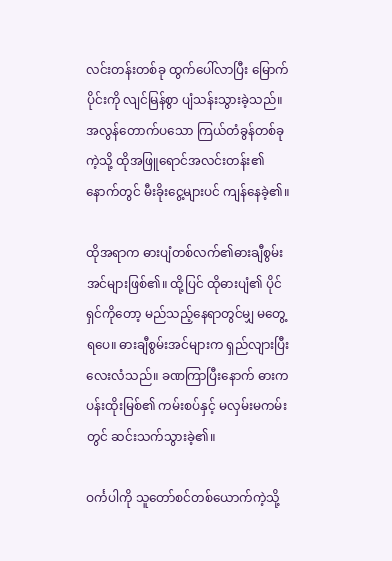လင်းတန်းတစ်ခု ထွက်ပေါ်လာပြီး မြောက်ပိုင်းကို လျင်မြန်စွာ ပျံသန်းသွားခဲ့သည်။ အလွန်တောက်ပသော ကြယ်တံခွန်တစ်ခုကဲ့သို့ ထိုအဖြူရောင်အလင်းတန်း၏ နောက်တွင် မီးခိုးငွေ့များပင် ကျန်နေခဲ့၏။

ထိုအရာက ဓားပျံတစ်လက်၏ဓားချီစွမ်းအင်များဖြစ်၏။ ထို့ပြင် ထိုဓားပျံ၏ ပိုင်ရှင်ကိုတော့ မည်သည့်နေရာတွင်မျှ မတွေ့ရပေ။ ဓားချီစွမ်းအင်များက ရှည်လျားပြီး လေးလံသည်။ ခဏကြာပြီးနောက် ဓားက ပန်းထိုးမြစ်၏ ကမ်းစပ်နှင့် မလှမ်းမကမ်းတွင် ဆင်းသက်သွားခဲ့၏။

ဝင်္ကပါကို သူတော်စင်တစ်ယောက်ကဲ့သို့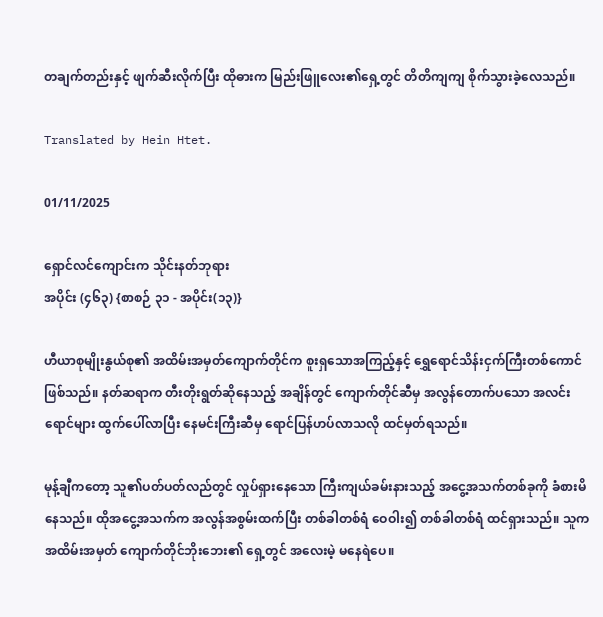တချက်တည်းနှင့် ဖျက်ဆီးလိုက်ပြီး ထိုဓားက မြည်းဖြူလေး၏ရှေ့တွင် တိတိကျကျ စိုက်သွားခဲ့လေသည်။

Translated by Hein Htet.

01/11/2025

ရှောင်လင်ကျောင်းက သိုင်းနတ်ဘုရား
အပိုင်း (၄၆၃) {စာစဉ် ၃၁ - အပိုင်း(၁၃)}

ဟီယာစုမျိုးနွယ်စု၏ အထိမ်းအမှတ်ကျောက်တိုင်က စူးရှသောအကြည့်နှင့် ရွှေရောင်သိန်းငှက်ကြီးတစ်ကောင် ဖြစ်သည်။ နတ်ဆရာက တီးတိုးရွတ်ဆိုနေသည့် အချိန်တွင် ကျောက်တိုင်ဆီမှ အလွန်တောက်ပသော အလင်းရောင်များ ထွက်ပေါ်လာပြီး နေမင်းကြီးဆီမှ ရောင်ပြန်ဟပ်လာသလို ထင်မှတ်ရသည်။

မုန့်ချီကတော့ သူ၏ပတ်ပတ်လည်တွင် လှုပ်ရှားနေသော ကြီးကျယ်ခမ်းနားသည့် အငွေ့အသက်တစ်ခုကို ခံစားမိနေသည်။ ထိုအငွေ့အသက်က အလွန်အစွမ်းထက်ပြီး တစ်ခါတစ်ရံ ဝေဝါး၍ တစ်ခါတစ်ရံ ထင်ရှားသည်။ သူက အထိမ်းအမှတ် ကျောက်တိုင်ဘိုးဘေး၏ ရှေ့တွင် အလေးမဲ့ မနေရဲပေ။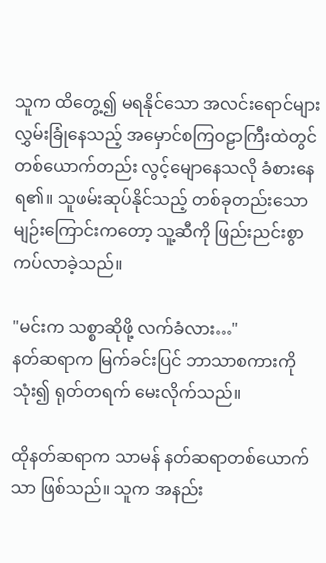သူက ထိတွေ့၍ မရနိုင်သော အလင်းရောင်များ လွှမ်းခြုံနေသည့် အမှောင်စကြဝဠာကြီးထဲတွင် တစ်ယောက်တည်း လွင့်မျောနေသလို ခံစားနေရ၏။ သူဖမ်းဆုပ်နိုင်သည့် တစ်ခုတည်းသော မျဉ်းကြောင်းကတော့ သူ့ဆီကို ဖြည်းညင်းစွာ ကပ်လာခဲ့သည်။

"မင်းက သစ္စာဆိုဖို့ လက်ခံလား…"
နတ်ဆရာက မြက်ခင်းပြင် ဘာသာစကားကိုသုံး၍ ရုတ်တရက် မေးလိုက်သည်။

ထိုနတ်ဆရာက သာမန် နတ်ဆရာတစ်ယောက်သာ ဖြစ်သည်။ သူက အနည်း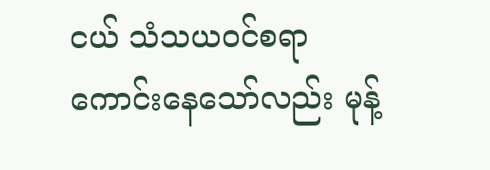ငယ် သံသယဝင်စရာကောင်းနေသော်လည်း မုန့်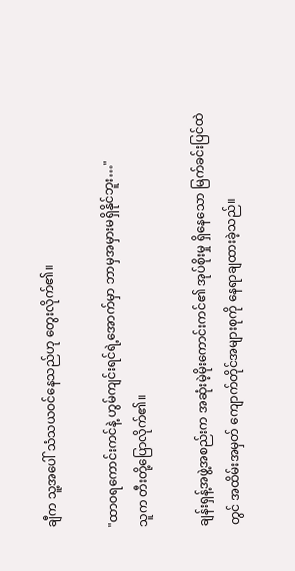ချီက သူ့အပေါ် သံသယဝင်နေသည်ဟု တွေးလိုက်၏။

"ထာဝရကောင်းကင်နဲ့ ဟွမ်ကျင်းရင်ရဲ့အောက်မှာ ဘာမှအမှားမရှိနိုင်ဘူး…"
သူက တီးတို့ပြောလိုက်၏။

ချန်းရှန့်အဖွဲ့အစည်းက အဆုံးမဲ့မိုးကောင်းကင်၏ အုပ်စိုးမှု ရှိနေသော မြက်ခင်းပြင်ထဲတွင် အထိမ်းအမှတ် ကျောက်တိုင်အများစုကို နေရာချထားခဲ့သည်။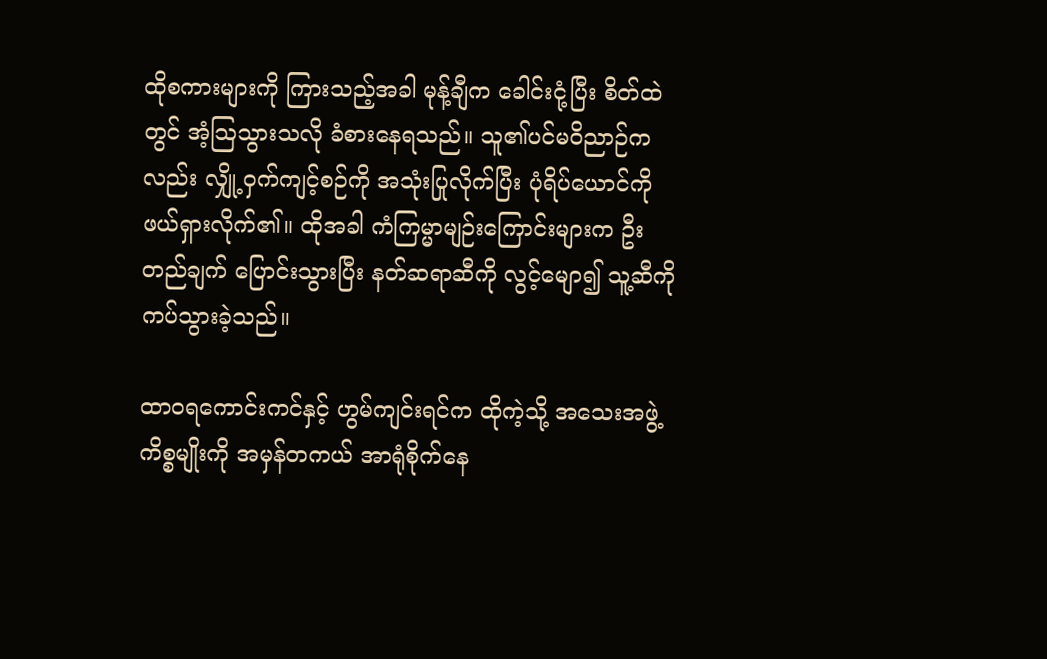ထိုစကားများကို ကြားသည့်အခါ မုန့်ချီက ခေါင်းငုံ့ပြီး စိတ်ထဲတွင် အံ့သြသွားသလို ခံစားနေရသည်။ သူ၏ပင်မဝိညာဉ်ကလည်း လျှို့ဝှက်ကျင့်စဉ်ကို အသုံးပြုလိုက်ပြီး ပုံရိပ်ယောင်ကို ဖယ်ရှားလိုက်၏။ ထိုအခါ ကံကြမ္မာမျဉ်းကြောင်းများက ဦးတည်ချက် ပြောင်းသွားပြီး နတ်ဆရာဆီကို လွင့်မျော၍ သူ့ဆီကို ကပ်သွားခဲ့သည်။

ထာဝရကောင်းကင်နှင့် ဟွမ်ကျင်းရင်က ထိုကဲ့သို့ အသေးအဖွဲ့ကိစ္စမျိုးကို အမှန်တကယ် အာရုံစိုက်နေ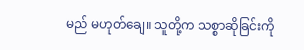မည် မဟုတ်ချေ။ သူတို့က သစ္စာဆိုခြင်းကို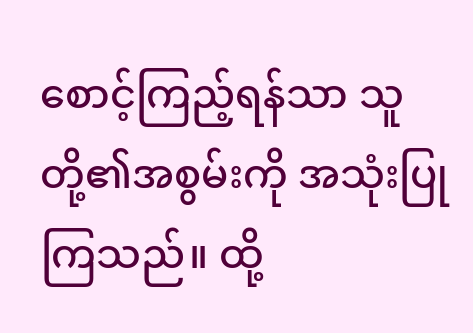စောင့်ကြည့်ရန်သာ သူတို့၏အစွမ်းကို အသုံးပြုကြသည်။ ထို့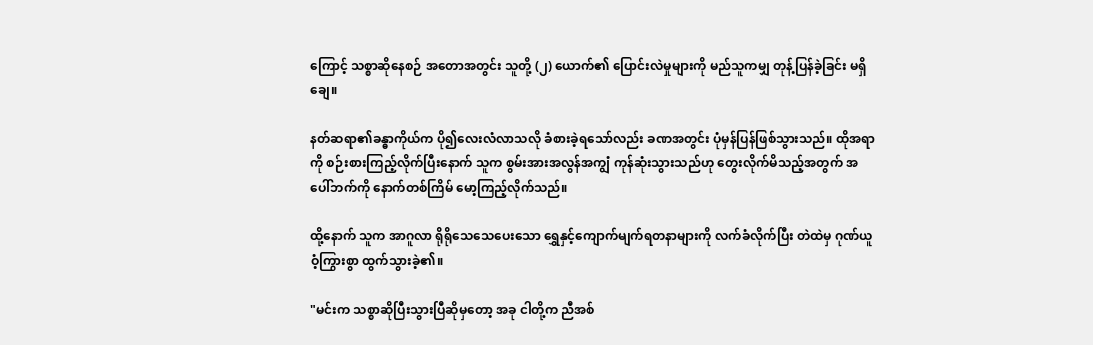ကြောင့် သစ္စာဆိုနေစဉ် အတောအတွင်း သူတို့ (၂) ယောက်၏ ပြောင်းလဲမှုများကို မည်သူကမျှ တုန့်ပြန်ခဲ့ခြင်း မရှိချေ။

နတ်ဆရာ၏ခန္ဓာကိုယ်က ပို၍လေးလံလာသလို ခံစားခဲ့ရသော်လည်း ခဏအတွင်း ပုံမှန်ပြန်ဖြစ်သွားသည်။ ထိုအရာကို စဉ်းစားကြည့်လိုက်ပြီးနောက် သူက စွမ်းအားအလွန်အကျွံ ကုန်ဆုံးသွားသည်ဟု တွေးလိုက်မိသည့်အတွက် အပေါ်ဘက်ကို နောက်တစ်ကြိမ် မော့ကြည့်လိုက်သည်။

ထို့နောက် သူက အာဂူလာ ရိုရိုသေသေပေးသော ရွှေနှင့်ကျောက်မျက်ရတနာများကို လက်ခံလိုက်ပြီး တဲထဲမှ ဂုဏ်ယူဝံ့ကြွားစွာ ထွက်သွားခဲ့၏။

"မင်းက သစ္စာဆိုပြီးသွားပြီဆိုမှတော့ အခု ငါတို့က ညီအစ်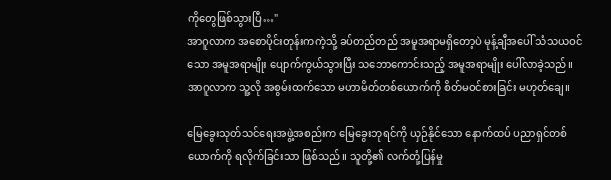ကိုတွေဖြစ်သွားပြီ…"
အာဂူလာက အစောပိုင်းတုန်းကကဲ့သို့ ခပ်တည်တည် အမူအရာမရှိတော့ပဲ မုန့်ချီအပေါ် သံသယဝင်သော အမူအရာမျိုး ပျောက်ကွယ်သွားပြီး သဘောကောင်းသည့် အမူအရာမျိုး ပေါ်လာခဲ့သည်။ အာဂူလာက သူ့လို အစွမ်းထက်သော မဟာမိတ်တစ်ယောက်ကို စိတ်မဝင်စားခြင်း မဟုတ်ချေ။

မြေခွေးသုတ်သင်ရေးအဖွဲ့အစည်းက မြေခွေးဘုရင်ကို ယှဉ်နိုင်သော နောက်ထပ် ပညာရှင်တစ်ယောက်ကို ရလိုက်ခြင်းသာ ဖြစ်သည်။ သူတို့၏ လက်တုံ့ပြန်မှု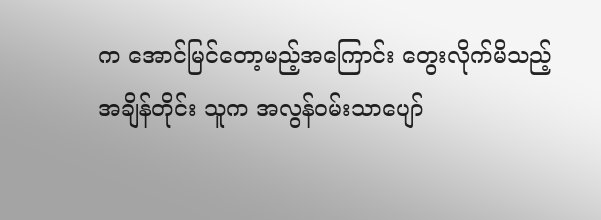က အောင်မြင်တော့မည့်အကြောင်း တွေးလိုက်မိသည့်အချိန်တိုင်း သူက အလွန်ဝမ်းသာပျော်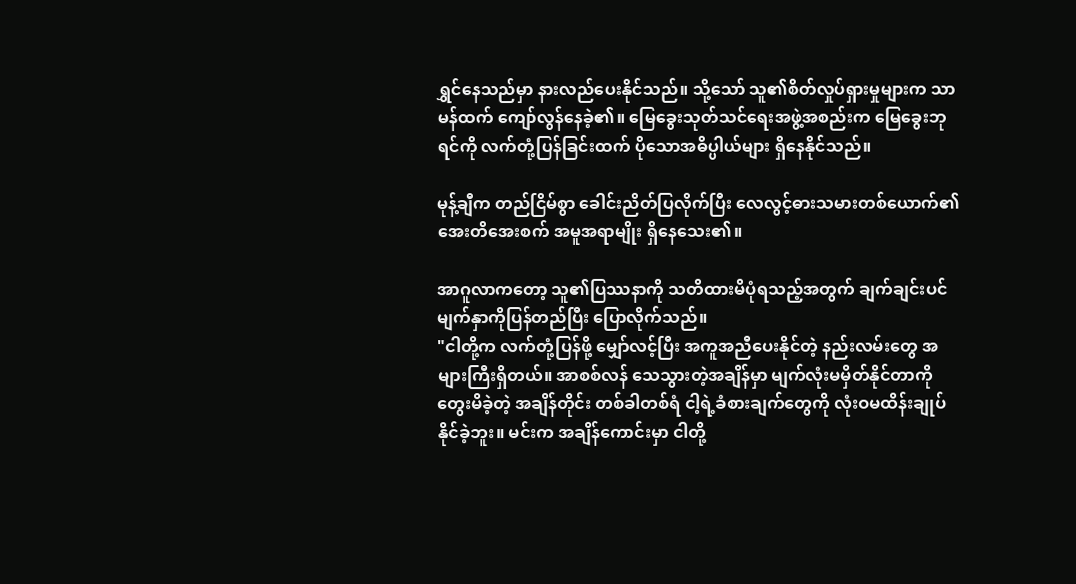ရွှင်နေသည်မှာ နားလည်ပေးနိုင်သည်။ သို့သော် သူ၏စိတ်လှုပ်ရှားမှုများက သာမန်ထက် ကျော်လွန်နေခဲ့၏။ မြေခွေးသုတ်သင်ရေးအဖွဲ့အစည်းက မြေခွေးဘုရင်ကို လက်တုံ့ပြန်ခြင်းထက် ပိုသောအဓိပ္ပါယ်များ ရှိနေနိုင်သည်။

မုန့်ချီက တည်ငြိမ်စွာ ခေါင်းညိတ်ပြလိုက်ပြီး လေလွင့်ဓားသမားတစ်ယောက်၏ အေးတိအေးစက် အမူအရာမျိုး ရှိနေသေး၏။

အာဂူလာကတော့ သူ၏ပြဿနာကို သတိထားမိပုံရသည့်အတွက် ချက်ချင်းပင် မျက်နှာကိုပြန်တည်ပြီး ပြောလိုက်သည်။
"ငါတို့က လက်တုံ့ပြန်ဖို့ မျှော်လင့်ပြီး အကူအညီပေးနိုင်တဲ့ နည်းလမ်းတွေ အများကြီးရှိတယ်။ အာစစ်လန် သေသွားတဲ့အချိန်မှာ မျက်လုံးမမှိတ်နိုင်တာကို တွေးမိခဲ့တဲ့ အချိန်တိုင်း တစ်ခါတစ်ရံ ငါ့ရဲ့ခံစားချက်တွေကို လုံးဝမထိန်းချုပ်နိုင်ခဲ့ဘူး။ မင်းက အချိန်ကောင်းမှာ ငါတို့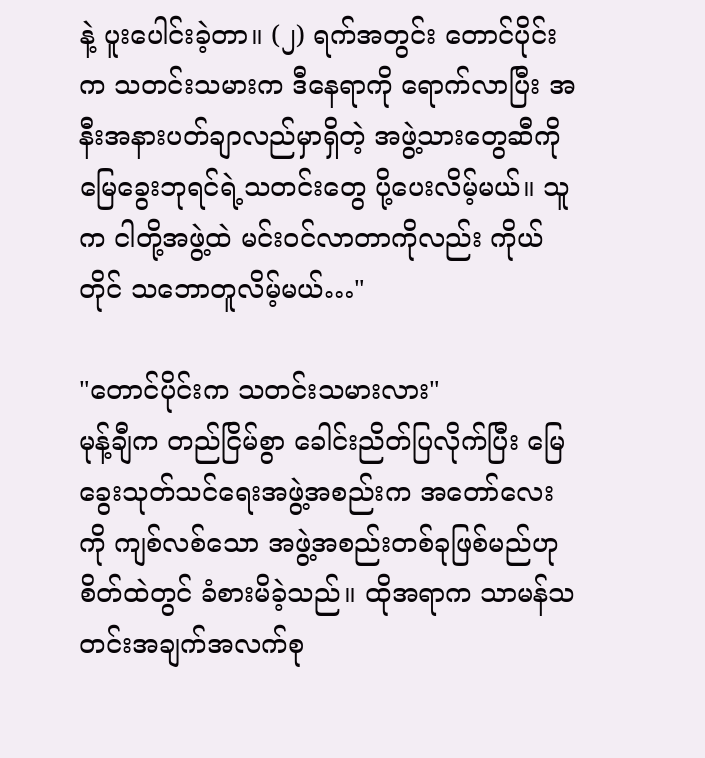နဲ့ ပူးပေါင်းခဲ့တာ။ (၂) ရက်အတွင်း တောင်ပိုင်းက သတင်းသမားက ဒီနေရာကို ရောက်လာပြီး အနီးအနားပတ်ချာလည်မှာရှိတဲ့ အဖွဲ့သားတွေဆီကို မြေခွေးဘုရင်ရဲ့သတင်းတွေ ပို့ပေးလိမ့်မယ်။ သူက ငါတို့အဖွဲ့ထဲ မင်းဝင်လာတာကိုလည်း ကိုယ်တိုင် သဘောတူလိမ့်မယ်…"

"တောင်ပိုင်းက သတင်းသမားလား"
မုန့်ချီက တည်ငြိမ်စွာ ခေါင်းညိတ်ပြလိုက်ပြီး မြေခွေးသုတ်သင်ရေးအဖွဲ့အစည်းက အတော်လေးကို ကျစ်လစ်သော အဖွဲ့အစည်းတစ်ခုဖြစ်မည်ဟု စိတ်ထဲတွင် ခံစားမိခဲ့သည်။ ထိုအရာက သာမန်သတင်းအချက်အလက်စု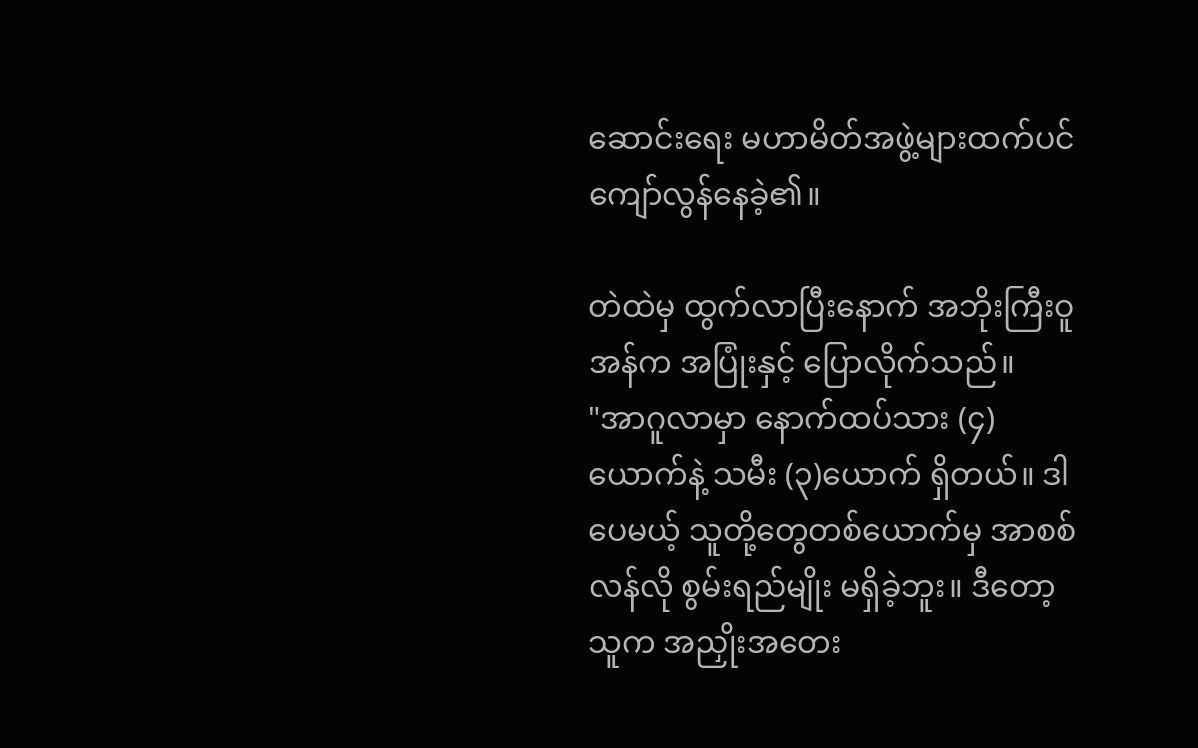ဆောင်းရေး မဟာမိတ်အဖွဲ့များထက်ပင် ကျော်လွန်နေခဲ့၏။

တဲထဲမှ ထွက်လာပြီးနောက် အဘိုးကြီးဝူအန်က အပြုံးနှင့် ပြောလိုက်သည်။
"အာဂူလာမှာ နောက်ထပ်သား (၄) ယောက်နဲ့ သမီး (၃)ယောက် ရှိတယ်။ ဒါပေမယ့် သူတို့တွေတစ်ယောက်မှ အာစစ်လန်လို စွမ်းရည်မျိုး မရှိခဲ့ဘူး။ ဒီတော့ သူက အညှိုးအတေး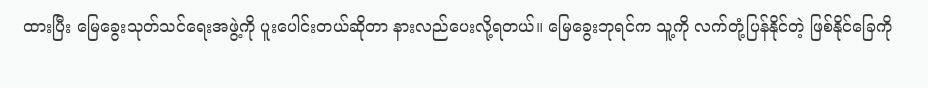ထားပြီး မြေခွေးသုတ်သင်ရေးအဖွဲ့ကို ပူးပေါင်းတယ်ဆိုတာ နားလည်ပေးလို့ရတယ်။ မြေခွေးဘုရင်က သူ့ကို လက်တုံ့ပြန်နိုင်တဲ့ ဖြစ်နိုင်ခြေကို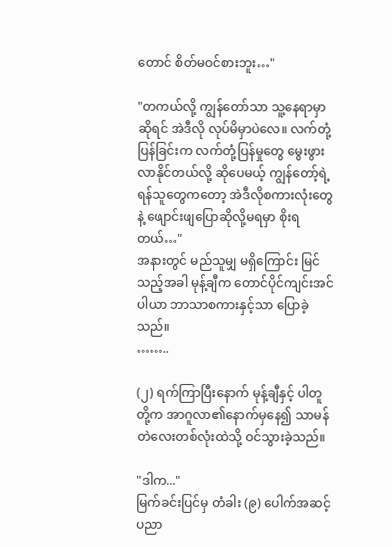တောင် စိတ်မဝင်စားဘူး…"

"တကယ်လို့ ကျွန်တော်သာ သူ့နေရာမှာဆိုရင် အဲဒီလို လုပ်မိမှာပဲလေ။ လက်တုံ့ပြန်ခြင်းက လက်တုံ့ပြန်မှုတွေ မွေးဖွားလာနိုင်တယ်လို့ ဆိုပေမယ့် ကျွန်တော့်ရဲ့ရန်သူတွေကတော့ အဲဒီလိုစကားလုံးတွေနဲ့ ဖျောင်းဖျပြောဆိုလို့မရမှာ စိုးရတယ်…"
အနားတွင် မည်သူမျှ မရှိကြောင်း မြင်သည့်အခါ မုန့်ချီက တောင်ပိုင်ကျင်းအင်ပါယာ ဘာသာစကားနှင့်သာ ပြောခဲ့သည်။
……..

(၂) ရက်ကြာပြီးနောက် မုန့်ချီနှင့် ပါတူတို့က အာဂူလာ၏နောက်မှနေ၍ သာမန်တဲလေးတစ်လုံးထဲသို့ ဝင်သွားခဲ့သည်။

"ဒါက..."
မြက်ခင်းပြင်မှ တံခါး (၉) ပေါက်အဆင့် ပညာ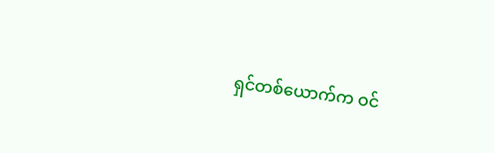ရှင်တစ်ယောက်က ဝင်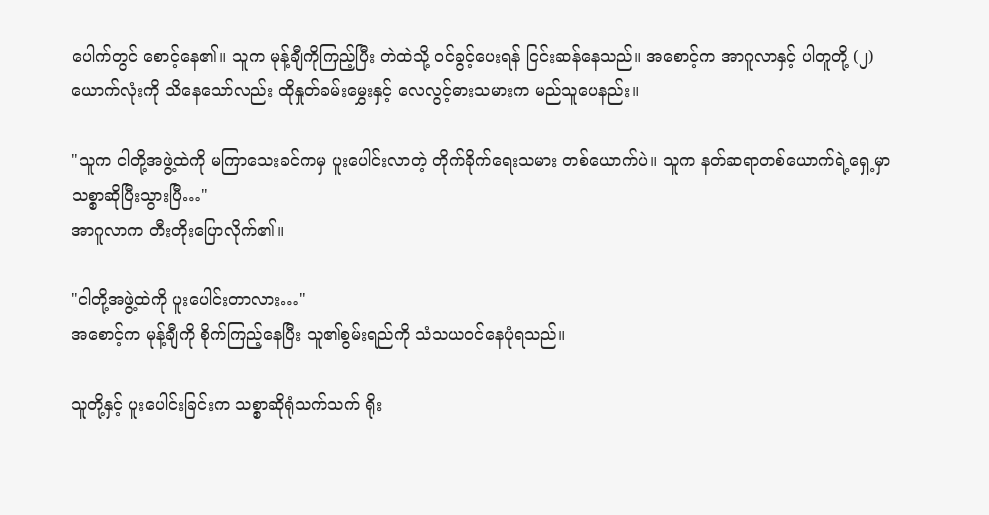ပေါက်တွင် စောင့်နေ၏။ သူက မုန့်ချီကိုကြည့်ပြီး တဲထဲသို့ ဝင်ခွင့်ပေးရန် ငြင်းဆန်နေသည်။ အစောင့်က အာဂူလာနှင့် ပါတူတို့ (၂) ယောက်လုံးကို သိနေသော်လည်း ထိုနှုတ်ခမ်းမွှေးနှင့် လေလွင့်ဓားသမားက မည်သူပေနည်း။

"သူက ငါတို့အဖွဲ့ထဲကို မကြာသေးခင်ကမှ ပူးပေါင်းလာတဲ့ တိုက်ခိုက်ရေးသမား တစ်ယောက်ပဲ။ သူက နတ်ဆရာတစ်ယောက်ရဲ့ရှေ့မှာ သစ္စာဆိုပြီးသွားပြီ…"
အာဂူလာက တီးတိုးပြောလိုက်၏။

"ငါတို့အဖွဲ့ထဲကို ပူးပေါင်းတာလား…"
အစောင့်က မုန့်ချီကို စိုက်ကြည့်နေပြီး သူ၏စွမ်းရည်ကို သံသယဝင်နေပုံရသည်။

သူတို့နှင့် ပူးပေါင်းခြင်းက သစ္စာဆိုရုံသက်သက် ရိုး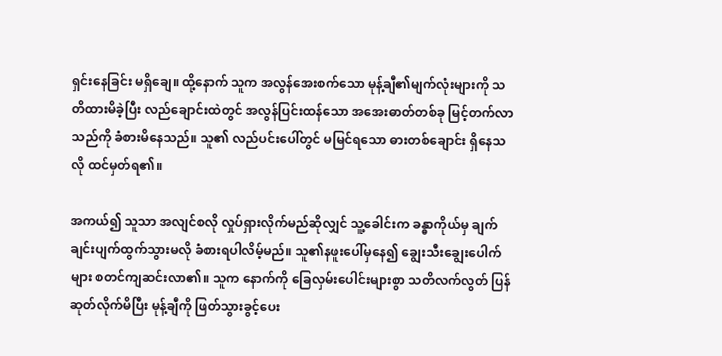ရှင်းနေခြင်း မရှိချေ။ ထို့နောက် သူက အလွန်အေးစက်သော မုန့်ချီ၏မျက်လုံးများကို သတိထားမိခဲ့ပြီး လည်ချောင်းထဲတွင် အလွန်ပြင်းထန်သော အအေးဓာတ်တစ်ခု မြင့်တက်လာသည်ကို ခံစားမိနေသည်။ သူ၏ လည်ပင်းပေါ်တွင် မမြင်ရသော ဓားတစ်ချောင်း ရှိနေသလို ထင်မှတ်ရ၏။

အကယ်၍ သူသာ အလျင်စလို လှုပ်ရှားလိုက်မည်ဆိုလျှင် သူ့ခေါင်းက ခန္ဓာကိုယ်မှ ချက်ချင်းပျက်ထွက်သွားမလို ခံစားရပါလိမ့်မည်။ သူ၏နဖူးပေါ်မှနေ၍ ချွေးသီးချွေးပေါက်များ စတင်ကျဆင်းလာ၏။ သူက နောက်ကို ခြေလှမ်းပေါင်းများစွာ သတိလက်လွတ် ပြန်ဆုတ်လိုက်မိပြီး မုန့်ချီကို ဖြတ်သွားခွင့်ပေး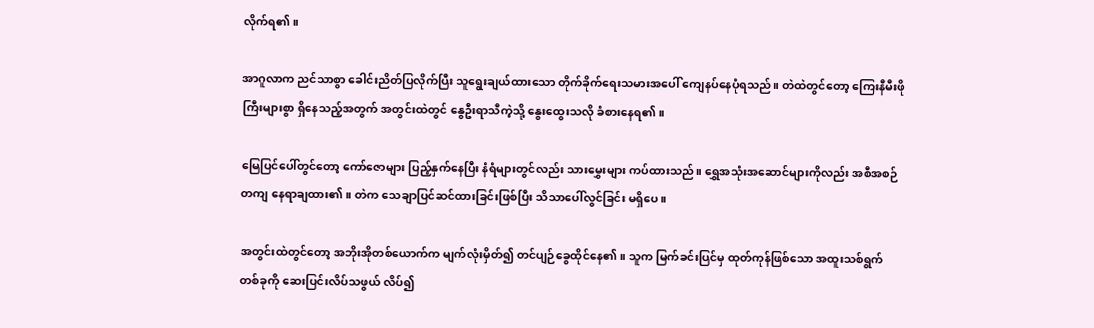လိုက်ရ၏။

အာဂူလာက ညင်သာစွာ ခေါင်းညိတ်ပြလိုက်ပြီး သူရွေးချယ်ထားသော တိုက်ခိုက်ရေးသမားအပေါ် ကျေနပ်နေပုံရသည်။ တဲထဲတွင်တော့ ကြေးနီမီးဖိုကြီးများစွာ ရှိနေသည့်အတွက် အတွင်းထဲတွင် နွေဦးရာသီကဲ့သို့ နွေးထွေးသလို ခံစားနေရ၏။

မြေပြင်ပေါ်တွင်တော့ ကော်ဇောများ ပြည့်နှက်နေပြီး နံရံများတွင်လည်း သားမွှေးများ ကပ်ထားသည်။ ရွှေအသုံးအဆောင်များကိုလည်း အစီအစဉ်တကျ နေရာချထား၏။ တဲက သေချာပြင်ဆင်ထားခြင်းဖြစ်ပြီး သိသာပေါ်လွင်ခြင်း မရှိပေ။

အတွင်းထဲတွင်တော့ အဘိုးအိုတစ်ယောက်က မျက်လုံးမှိတ်၍ တင်ပျဉ်ခွေထိုင်နေ၏။ သူက မြက်ခင်းပြင်မှ ထုတ်ကုန်ဖြစ်သော အထူးသစ်ရွက်တစ်ခုကို ဆေးပြင်းလိပ်သဖွယ် လိပ်၍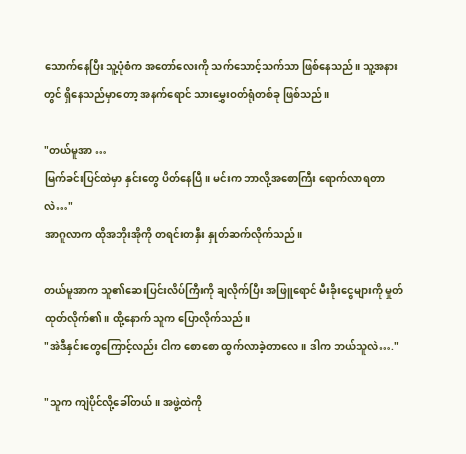သောက်နေပြီး သူ့ပုံစံက အတော်လေးကို သက်သောင့်သက်သာ ဖြစ်နေသည်။ သူ့အနားတွင် ရှိနေသည်မှာတော့ အနက်ရောင် သားမွှေးဝတ်ရုံတစ်ခု ဖြစ်သည်။

"တယ်မူအာ …
မြက်ခင်းပြင်ထဲမှာ နှင်းတွေ ပိတ်နေပြီ။ မင်းက ဘာလို့အစောကြီး ရောက်လာရတာလဲ…"
အာဂူလာက ထိုအဘိုးအိုကို တရင်းတနှီး နှုတ်ဆက်လိုက်သည်။

တယ်မူအာက သူ၏ဆေးပြင်းလိပ်ကြီးကို ချလိုက်ပြီး အဖြူရောင် မီးခိုးငွေများကို မှုတ်ထုတ်လိုက်၏။ ထို့နောက် သူက ပြောလိုက်သည်။
"အဲဒီနှင်းတွေကြောင့်လည်း ငါက စောစော ထွက်လာခဲ့တာလေ။ ဒါက ဘယ်သူလဲ…."

"သူက ကျဲပိုင်လို့ခေါ်တယ်။ အဖွဲ့ထဲကို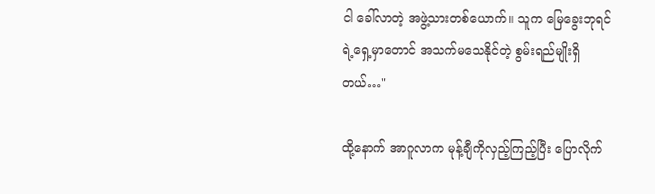ငါ ခေါ်လာတဲ့ အဖွဲ့သားတစ်ယောက်။ သူက မြေခွေးဘုရင်ရဲ့ရှေ့မှာတောင် အသက်မသေနိုင်တဲ့ စွမ်းရည်မျိုးရှိတယ်…"

ထို့နောက် အာဂူလာက မုန့်ချီကိုလှည့်ကြည့်ပြီး ပြောလိုက်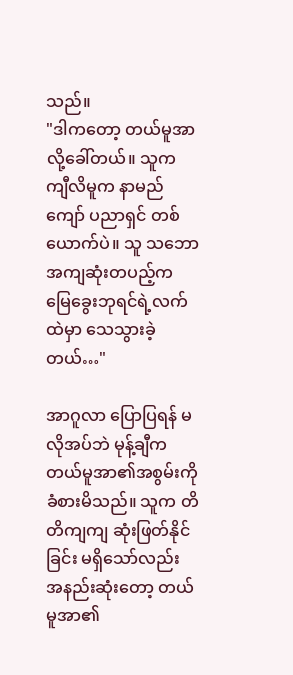သည်။
"ဒါကတော့ တယ်မူအာလို့ခေါ်တယ်။ သူက ကျီလိမူက နာမည်ကျော် ပညာရှင် တစ်ယောက်ပဲ။ သူ သဘောအကျဆုံးတပည့်က မြေခွေးဘုရင်ရဲ့လက်ထဲမှာ သေသွားခဲ့တယ်…"

အာဂူလာ ပြောပြရန် မလိုအပ်ဘဲ မုန့်ချီက တယ်မူအာ၏အစွမ်းကို ခံစားမိသည်။ သူက တိတိကျကျ ဆုံးဖြတ်နိုင်ခြင်း မရှိသော်လည်း အနည်းဆုံးတော့ တယ်မူအာ၏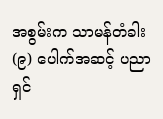အစွမ်းက သာမန်တံခါး (၉) ပေါက်အဆင့် ပညာရှင်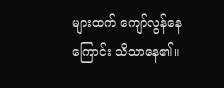များထက် ကျော်လွန်နေကြောင်း သိသာနေ၏။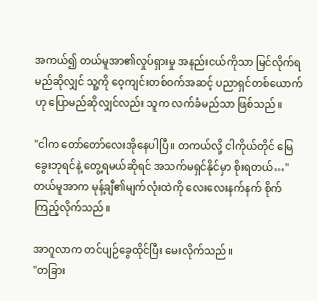အကယ်၍ တယ်မူအာ၏လှုပ်ရှားမှု အနည်းငယ်ကိုသာ မြင်လိုက်ရမည်ဆိုလျှင် သူ့ကို ဝေ့ကျင်းတစ်ဝက်အဆင့် ပညာရှင်တစ်ယောက်ဟု ပြောမည်ဆိုလျှင်လည်း သူက လက်ခံမည်သာ ဖြစ်သည်။

"ငါက တော်တော်လေးအိုနေပါပြီ။ တကယ်လို့ ငါကိုယ်တိုင် မြေခွေးဘုရင်နဲ့ တွေ့ရမယ်ဆိုရင် အသက်မရှင်နိုင်မှာ စိုးရတယ်…"
တယ်မူအာက မုန့်ချီ၏မျက်လုံးထဲကို လေးလေးနက်နက် စိုက်ကြည့်လိုက်သည်။

အာဂူလာက တင်ပျဉ်ခွေထိုင်ပြီး မေးလိုက်သည်။
"တခြား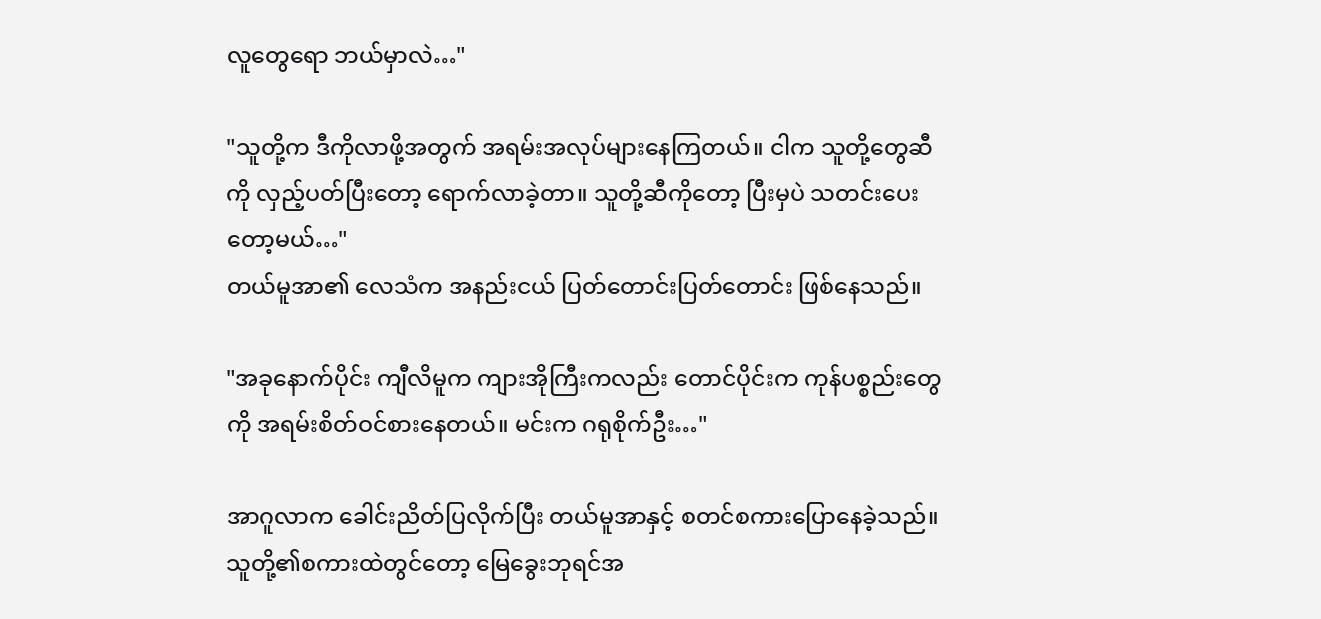လူတွေရော ဘယ်မှာလဲ…"

"သူတို့က ဒီကိုလာဖို့အတွက် အရမ်းအလုပ်များနေကြတယ်။ ငါက သူတို့တွေဆီကို လှည့်ပတ်ပြီးတော့ ရောက်လာခဲ့တာ။ သူတို့ဆီကိုတော့ ပြီးမှပဲ သတင်းပေးတော့မယ်…"
တယ်မူအာ၏ လေသံက အနည်းငယ် ပြတ်တောင်းပြတ်တောင်း ဖြစ်နေသည်။

"အခုနောက်ပိုင်း ကျီလိမူက ကျားအိုကြီးကလည်း တောင်ပိုင်းက ကုန်ပစ္စည်းတွေကို အရမ်းစိတ်ဝင်စားနေတယ်။ မင်းက ဂရုစိုက်ဦး…"

အာဂူလာက ခေါင်းညိတ်ပြလိုက်ပြီး တယ်မူအာနှင့် စတင်စကားပြောနေခဲ့သည်။ သူတို့၏စကားထဲတွင်တော့ မြေခွေးဘုရင်အ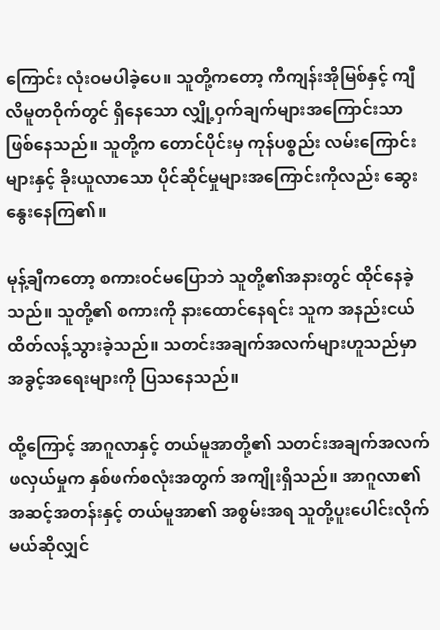ကြောင်း လုံးဝမပါခဲ့ပေ။ သူတို့ကတော့ ကီကျန်းအိုမြစ်နှင့် ကျီလိမူတဝိုက်တွင် ရှိနေသော လျှို့ဝှက်ချက်များအကြောင်းသာ ဖြစ်နေသည်။ သူတို့က တောင်ပိုင်းမှ ကုန်ပစ္စည်း လမ်းကြောင်းများနှင့် ခိုးယူလာသော ပိုင်ဆိုင်မှုများအကြောင်းကိုလည်း ဆွေးနွေးနေကြ၏။

မုန့်ချီကတော့ စကားဝင်မပြောဘဲ သူတို့၏အနားတွင် ထိုင်နေခဲ့သည်။ သူတို့၏ စကားကို နားထောင်နေရင်း သူက အနည်းငယ် ထိတ်လန့်သွားခဲ့သည်။ သတင်းအချက်အလက်များဟူသည်မှာ အခွင့်အရေးများကို ပြသနေသည်။

ထို့ကြောင့် အာဂူလာနှင့် တယ်မူအာတို့၏ သတင်းအချက်အလက် ဖလှယ်မှုက နှစ်ဖက်စလုံးအတွက် အကျိုးရှိသည်။ အာဂူလာ၏ အဆင့်အတန်းနှင့် တယ်မူအာ၏ အစွမ်းအရ သူတို့ပူးပေါင်းလိုက်မယ်ဆိုလျှင်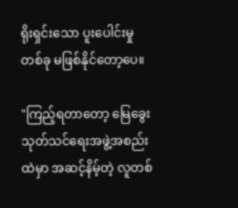ရိုးရှင်းသော ပူးပေါင်းမှုတစ်ခု မဖြစ်နိုင်တော့ပေ။

"ကြည့်ရတာတော့ မြေခွေးသုတ်သင်ရေးအဖွဲ့အစည်းထဲမှာ အဆင့်နိမ့်တဲ့ လူတစ်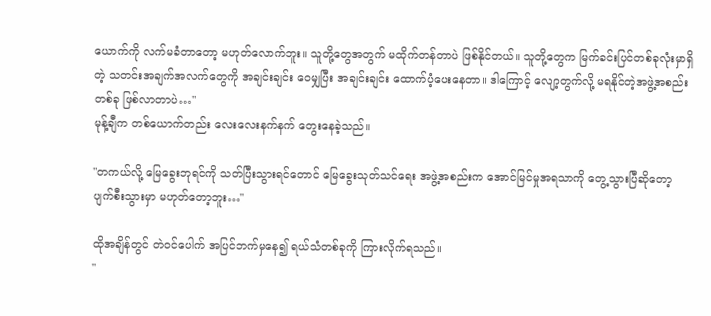ယောက်ကို လက်မခံတာတော့ မဟုတ်လောက်ဘူး။ သူတို့တွေအတွက် မထိုက်တန်တာပဲ ဖြစ်နိုင်တယ်။ သူတို့တွေက မြက်ခင်းပြင်တစ်ခုလုံးမှာရှိတဲ့ သတင်းအချက်အလက်တွေကို အချင်းချင်း ဝေမျှပြီး အချင်းချင်း ထောက်ပံ့ပေးနေတာ။ ဒါကြောင့် လျော့တွက်လို့ မရနိုင်တဲ့အဖွဲ့အစည်းတစ်ခု ဖြစ်လာတာပဲ…"
မုန့်ချီက တစ်ယောက်တည်း လေးလေးနက်နက် တွေးနေခဲ့သည်။

"တကယ်လို့ မြေခွေးဘုရင်ကို သတ်ပြီးသွားရင်တောင် မြေခွေးသုတ်သင်ရေး အဖွဲ့အစည်းက အောင်မြင်မှုအရသာကို တွေ့သွားပြီဆိုတော့ ပျက်စီးသွားမှာ မဟုတ်တော့ဘူး…"

ထိုအချိန်တွင် တဲဝင်ပေါက် အပြင်ဘက်မှနေ၍ ရယ်သံတစ်ခုကို ကြားလိုက်ရသည်။
"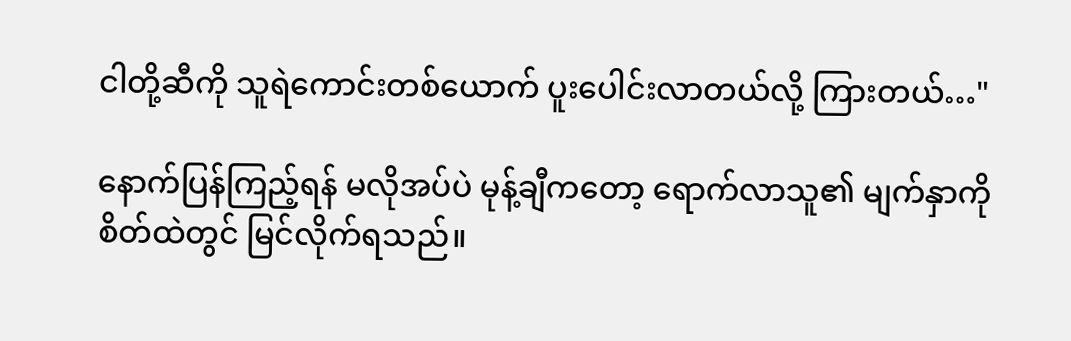ငါတို့ဆီကို သူရဲကောင်းတစ်ယောက် ပူးပေါင်းလာတယ်လို့ ကြားတယ်…"

နောက်ပြန်ကြည့်ရန် မလိုအပ်ပဲ မုန့်ချီကတော့ ရောက်လာသူ၏ မျက်နှာကို စိတ်ထဲတွင် မြင်လိုက်ရသည်။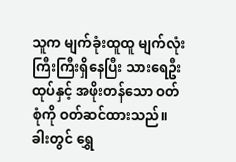သူက မျက်ခုံးထူထူ မျက်လုံးကြီးကြီးရှိနေပြီး သားရေဦးထုပ်နှင့် အဖိုးတန်သော ဝတ်စုံကို ဝတ်ဆင်ထားသည်။ ခါးတွင် ရွှေ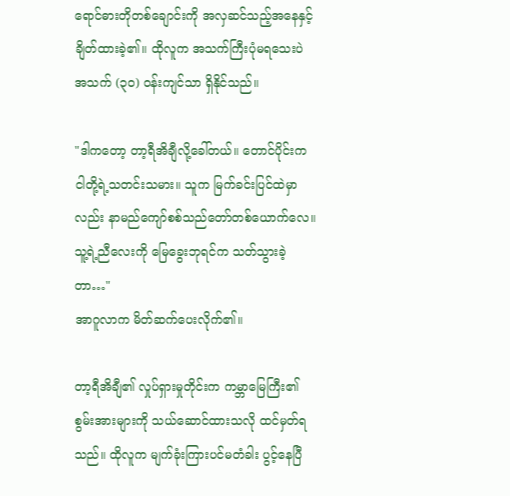ရောင်ဓားတိုတစ်ချောင်းကို အလှဆင်သည့်အနေနှင့် ချိတ်ထားခဲ့၏။ ထိုလူက အသက်ကြီးပုံမရသေးပဲ အသက် (၃၀) ဝန်းကျင်သာ ရှိနိုင်သည်။

"ဒါကတော့ တာ့ရီအိချီလို့ခေါ်တယ်။ တောင်ပိုင်းက ငါတို့ရဲ့သတင်းသမား။ သူက မြက်ခင်းပြင်ထဲမှာလည်း နာမည်ကျော်စစ်သည်တော်တစ်ယောက်လေ။ သူ့ရဲ့ညီလေးကို မြေခွေးဘုရင်က သတ်သွားခဲ့တာ…"
အာဂူလာက မိတ်ဆက်ပေးလိုက်၏။

တာ့ရီအိချီ၏ လှုပ်ရှားမှုတိုင်းက ကမ္ဘာမြေကြီး၏ စွမ်းအားများကို သယ်ဆောင်ထားသလို ထင်မှတ်ရသည်။ ထိုလူက မျက်ခုံးကြားပင်မတံခါး ပွင့်နေပြီ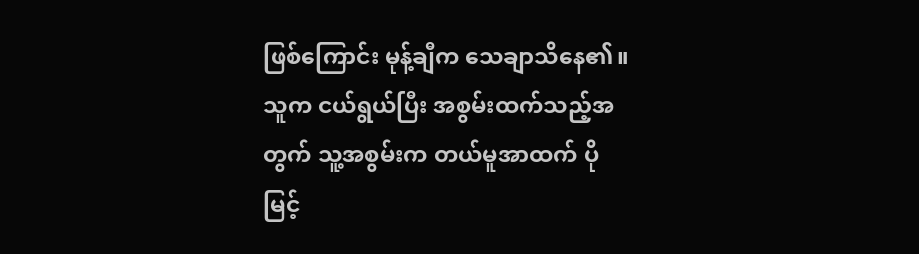ဖြစ်ကြောင်း မုန့်ချီက သေချာသိနေ၏။ သူက ငယ်ရွယ်ပြီး အစွမ်းထက်သည့်အတွက် သူ့အစွမ်းက တယ်မူအာထက် ပိုမြင့်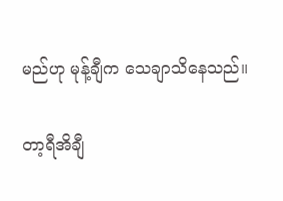မည်ဟု မုန့်ချီက သေချာသိနေသည်။

တာ့ရီအိချီ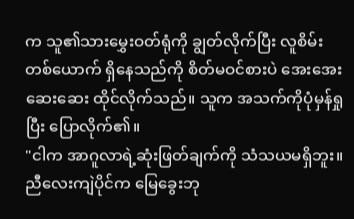က သူ၏သားမွှေးဝတ်ရုံကို ချွတ်လိုက်ပြီး လူစိမ်းတစ်ယောက် ရှိနေသည်ကို စိတ်မဝင်စားပဲ အေးအေးဆေးဆေး ထိုင်လိုက်သည်။ သူက အသက်ကိုပုံမှန်ရှုပြီး ပြောလိုက်၏။
"ငါက အာဂူလာရဲ့ဆုံးဖြတ်ချက်ကို သံသယမရှိဘူး။ ညီလေးကျဲပိုင်က မြေခွေးဘု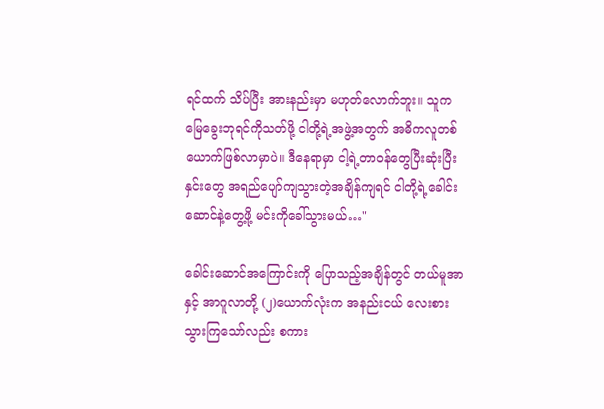ရင်ထက် သိပ်ပြီး အားနည်းမှာ မဟုတ်လောက်ဘူး။ သူက မြေခွေးဘုရင်ကိုသတ်ဖို့ ငါတို့ရဲ့အဖွဲ့အတွက် အဓိကလူတစ်ယောက်ဖြစ်လာမှာပဲ။ ဒီနေရာမှာ ငါ့ရဲ့တာဝန်တွေပြီးဆုံးပြီး နှင်းတွေ အရည်ပျော်ကျသွားတဲ့အချိန်ကျရင် ငါတို့ရဲ့ခေါင်းဆောင်နဲ့တွေ့ဖို့ မင်းကိုခေါ်သွားမယ်…"

ခေါင်းဆောင်အကြောင်းကို ပြောသည့်အချိန်တွင် တယ်မူအာနှင့် အာဂူလာတို့ (၂)ယောက်လုံးက အနည်းငယ် လေးစားသွားကြသော်လည်း စကား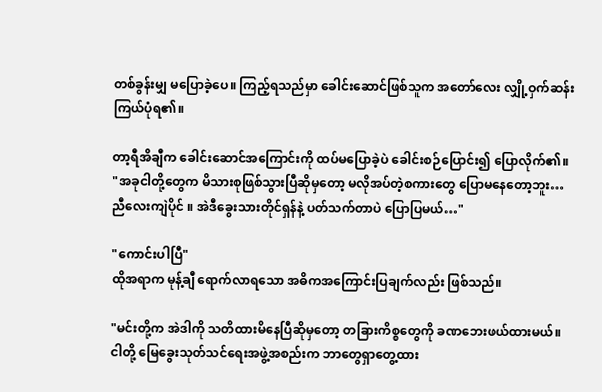တစ်ခွန်းမျှ မပြောခဲ့ပေ။ ကြည့်ရသည်မှာ ခေါင်းဆောင်ဖြစ်သူက အတော်လေး လျှို့ဝှက်ဆန်းကြယ်ပုံရ၏။

တာ့ရီအိချီက ခေါင်းဆောင်အကြောင်းကို ထပ်မပြောခဲ့ပဲ ခေါင်းစဉ်ပြောင်း၍ ပြောလိုက်၏။
"အခုငါတို့တွေက မိသားစုဖြစ်သွားပြီဆိုမှတော့ မလိုအပ်တဲ့စကားတွေ ပြောမနေတော့ဘူး…ညီလေးကျဲပိုင် ။ အဲဒီခွေးသားတိုင်ရှန်နဲ့ ပတ်သက်တာပဲ ပြောပြမယ်…"

"ကောင်းပါပြီ"
ထိုအရာက မုန့်ချီ ရောက်လာရသော အဓိကအကြောင်းပြချက်လည်း ဖြစ်သည်။

"မင်းတို့က အဲဒါကို သတိထားမိနေပြီဆိုမှတော့ တခြားကိစ္စတွေကို ခဏဘေးဖယ်ထားမယ်။ ငါတို့ မြေခွေးသုတ်သင်ရေးအဖွဲ့အစည်းက ဘာတွေရှာတွေ့ထား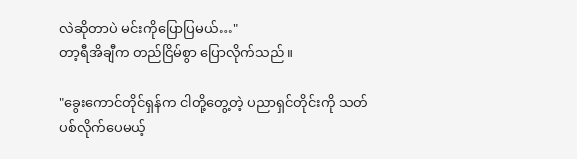လဲဆိုတာပဲ မင်းကိုပြောပြမယ်…"
တာ့ရီအိချီက တည်ငြိမ်စွာ ပြောလိုက်သည်။

"ခွေးကောင်တိုင်ရှန်က ငါတို့တွေ့တဲ့ ပညာရှင်တိုင်းကို သတ်ပစ်လိုက်ပေမယ့်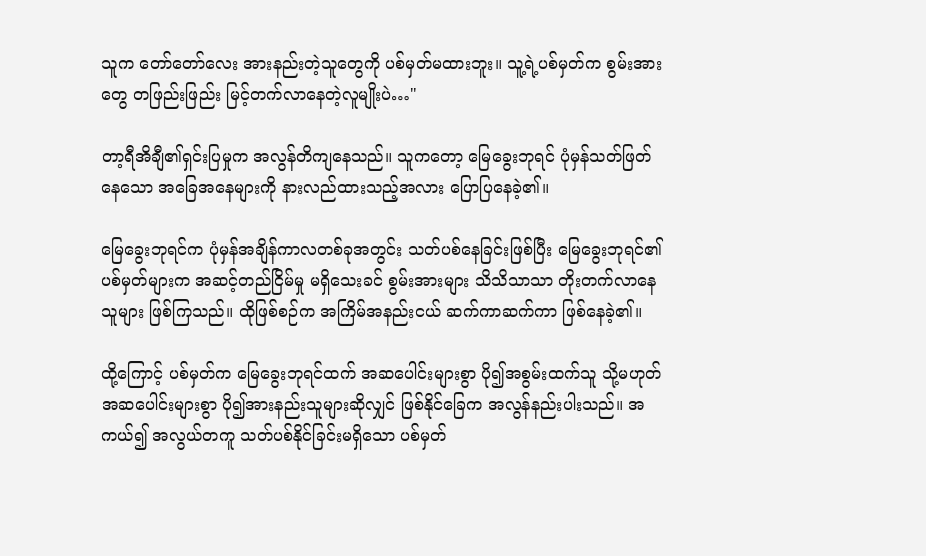သူက တော်တော်လေး အားနည်းတဲ့သူတွေကို ပစ်မှတ်မထားဘူး။ သူ့ရဲ့ပစ်မှတ်က စွမ်းအားတွေ တဖြည်းဖြည်း မြင့်တက်လာနေတဲ့လူမျိုးပဲ…"

တာ့ရီအိချီ၏ရှင်းပြမှုက အလွန်တိကျနေသည်။ သူကတော့ မြေခွေးဘုရင် ပုံမှန်သတ်ဖြတ်နေသော အခြေအနေများကို နားလည်ထားသည့်အလား ပြောပြနေခဲ့၏။

မြေခွေးဘုရင်က ပုံမှန်အချိန်ကာလတစ်ခုအတွင်း သတ်ပစ်နေခြင်းဖြစ်ပြီး မြေခွေးဘုရင်၏ ပစ်မှတ်များက အဆင့်တည်ငြိမ်မှု မရှိသေးခင် စွမ်းအားများ သိသိသာသာ တိုးတက်လာနေသူများ ဖြစ်ကြသည်။ ထိုဖြစ်စဉ်က အကြိမ်အနည်းငယ် ဆက်ကာဆက်ကာ ဖြစ်နေခဲ့၏။

ထို့ကြောင့် ပစ်မှတ်က မြေခွေးဘုရင်ထက် အဆပေါင်းများစွာ ပို၍အစွမ်းထက်သူ သို့မဟုတ် အဆပေါင်းများစွာ ပို၍အားနည်းသူများဆိုလျှင် ဖြစ်နိုင်ခြေက အလွန်နည်းပါးသည်။ အကယ်၍ အလွယ်တကူ သတ်ပစ်နိုင်ခြင်းမရှိသော ပစ်မှတ်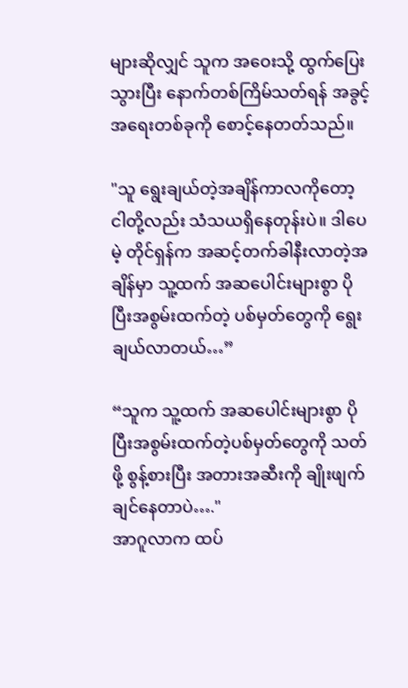များဆိုလျှင် သူက အဝေးသို့ ထွက်ပြေးသွားပြီး နောက်တစ်ကြိမ်သတ်ရန် အခွင့်အရေးတစ်ခုကို စောင့်နေတတ်သည်။

"သူ ရွေးချယ်တဲ့အချိန်ကာလကိုတော့ ငါတို့လည်း သံသယရှိနေတုန်းပဲ။ ဒါပေမဲ့ တိုင်ရှန်က အဆင့်တက်ခါနီးလာတဲ့အချိန်မှာ သူ့ထက် အဆပေါင်းများစွာ ပိုပြီးအစွမ်းထက်တဲ့ ပစ်မှတ်တွေကို ရွေးချယ်လာတယ်…”

“သူက သူ့ထက် အဆပေါင်းများစွာ ပိုပြီးအစွမ်းထက်တဲ့ပစ်မှတ်တွေကို သတ်ဖို့ စွန့်စားပြီး အတားအဆီးကို ချိုးဖျက်ချင်နေတာပဲ…."
အာဂူလာက ထပ်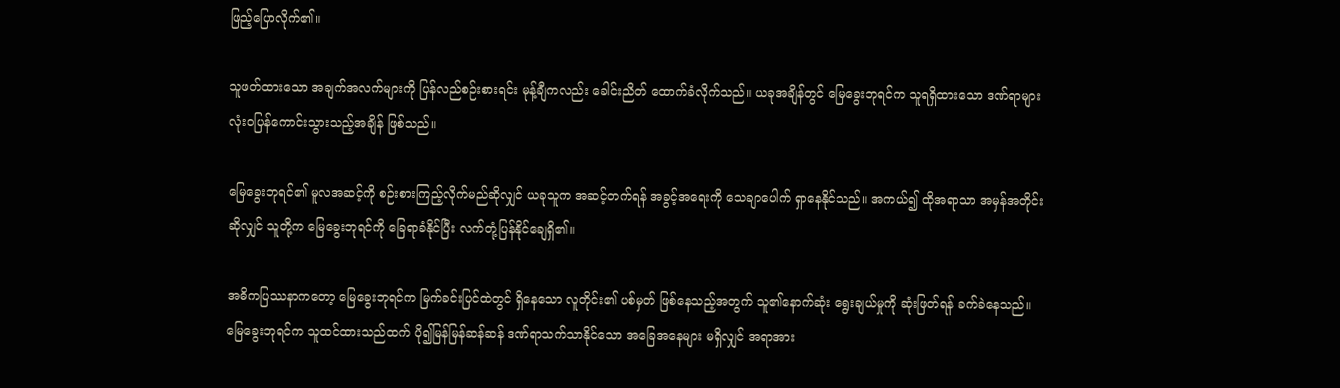ဖြည့်ပြောလိုက်၏။

သူဖတ်ထားသော အချက်အလက်များကို ပြန်လည်စဉ်းစားရင်း မုန့်ချီကလည်း ခေါင်းညိတ် ထောက်ခံလိုက်သည်။ ယခုအချိန်တွင် မြေခွေးဘုရင်က သူရရှိထားသော ဒဏ်ရာများ လုံးဝပြန်ကောင်းသွားသည့်အချိန် ဖြစ်သည်။

မြေခွေးဘုရင်၏ မူလအဆင့်ကို စဉ်းစားကြည့်လိုက်မည်ဆိုလျှင် ယခုသူက အဆင့်တက်ရန် အခွင့်အရေးကို သေချာပေါက် ရှာနေနိုင်သည်။ အကယ်၍ ထိုအရာသာ အမှန်အတိုင်းဆိုလျှင် သူတို့က မြေခွေးဘုရင်ကို ခြေရာခံနိုင်ပြီး လက်တုံ့ပြန်နိုင်ချေရှိ၏။

အဓိကပြဿနာကတော့ မြေခွေးဘုရင်က မြက်ခင်းပြင်ထဲတွင် ရှိနေသော လူတိုင်း၏ ပစ်မှတ် ဖြစ်နေသည့်အတွက် သူ၏နောက်ဆုံး ရွေးချယ်မှုကို ဆုံးဖြတ်ရန် ခက်ခဲနေသည်။ မြေခွေးဘုရင်က သူထင်ထားသည်ထက် ပို၍မြန်မြန်ဆန်ဆန် ဒဏ်ရာသက်သာနိုင်သော အခြေအနေများ မရှိလျှင် အရာအား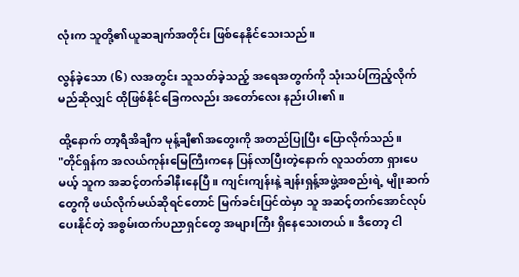လုံးက သူတို့၏ယူဆချက်အတိုင်း ဖြစ်နေနိုင်သေးသည်။

လွန်ခဲ့သော (၆) လအတွင်း သူသတ်ခဲ့သည့် အရေအတွက်ကို သုံးသပ်ကြည့်လိုက်မည်ဆိုလျှင် ထိုဖြစ်နိုင်ခြေကလည်း အတော်လေး နည်းပါး၏။

ထို့နောက် တာ့ရီအိချီက မုန့်ချီ၏အတွေးကို အတည်ပြုပြီး ပြောလိုက်သည်။
"တိုင်ရှန်က အလယ်ကုန်းမြေကြီးကနေ ပြန်လာပြီးတဲ့နောက် လူသတ်တာ ရှားပေမယ့် သူက အဆင့်တက်ခါနီးနေပြီ။ ကျင်းကျန်းနဲ့ ချန်းရှန့်အဖွဲ့အစည်းရဲ့ မျိုးဆက်တွေကို ဖယ်လိုက်မယ်ဆိုရင်တောင် မြက်ခင်းပြင်ထဲမှာ သူ အဆင့်တက်အောင်လုပ်ပေးနိုင်တဲ့ အစွမ်းထက်ပညာရှင်တွေ အများကြီး ရှိနေသေးတယ်။ ဒီတော့ ငါ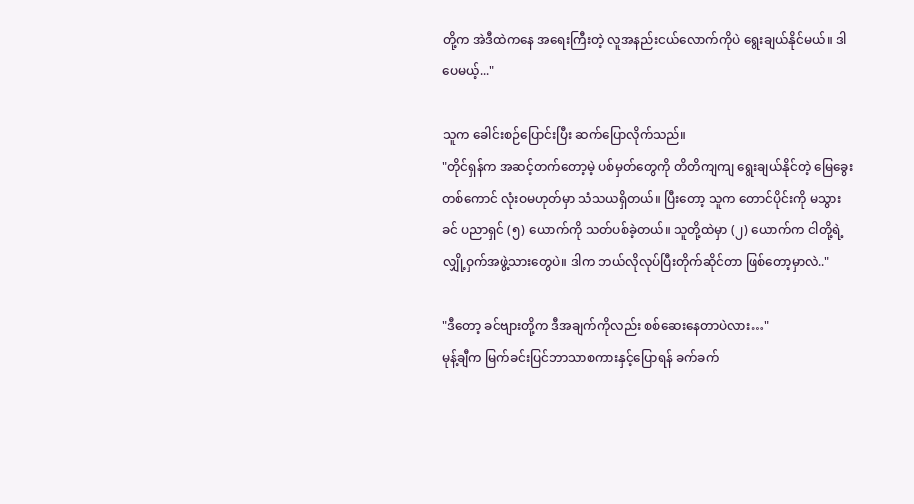တို့က အဲဒီထဲကနေ အရေးကြီးတဲ့ လူအနည်းငယ်လောက်ကိုပဲ ရွေးချယ်နိုင်မယ်။ ဒါပေမယ့်..."

သူက ခေါင်းစဉ်ပြောင်းပြီး ဆက်ပြောလိုက်သည်။
"တိုင်ရှန်က အဆင့်တက်တော့မဲ့ ပစ်မှတ်တွေကို တိတိကျကျ ရွေးချယ်နိုင်တဲ့ မြေခွေးတစ်ကောင် လုံးဝမဟုတ်မှာ သံသယရှိတယ်။ ပြီးတော့ သူက တောင်ပိုင်းကို မသွားခင် ပညာရှင် (၅) ယောက်ကို သတ်ပစ်ခဲ့တယ်။ သူတို့ထဲမှာ (၂) ယောက်က ငါတို့ရဲ့ လျှို့ဝှက်အဖွဲ့သားတွေပဲ။ ဒါက ဘယ်လိုလုပ်ပြီးတိုက်ဆိုင်တာ ဖြစ်တော့မှာလဲ.."

"ဒီတော့ ခင်ဗျားတို့က ဒီအချက်ကိုလည်း စစ်ဆေးနေတာပဲလား…"
မုန့်ချီက မြက်ခင်းပြင်ဘာသာစကားနှင့်ပြောရန် ခက်ခက်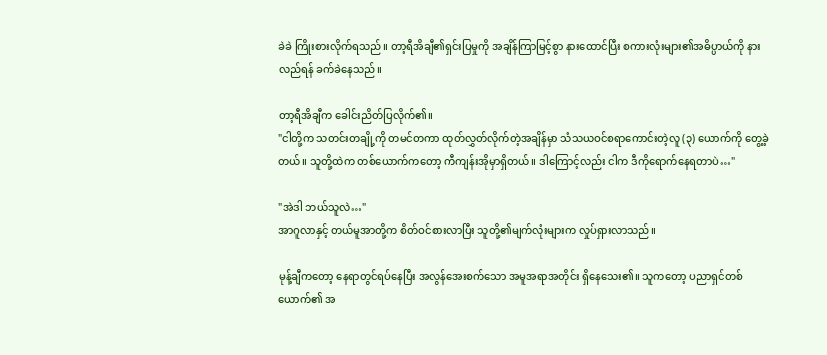ခဲခဲ ကြိုးစားလိုက်ရသည်။ တာ့ရီအိချီ၏ရှင်းပြမှုကို အချိန်ကြာမြင့်စွာ နားထောင်ပြီး စကားလုံးများ၏အဓိပ္ပာယ်ကို နားလည်ရန် ခက်ခဲနေသည်။

တာ့ရီအိချီက ခေါင်းညိတ်ပြလိုက်၏။
"ငါတို့က သတင်းတချို့ကို တမင်တကာ ထုတ်လွှတ်လိုက်တဲ့အချိန်မှာ သံသယဝင်စရာကောင်းတဲ့လူ (၃) ယောက်ကို တွေ့ခဲ့တယ်။ သူတို့ထဲက တစ်ယောက်ကတော့ ကီကျန်းအိုမှာရှိတယ်။ ဒါကြောင့်လည်း ငါက ဒီကိုရောက်နေရတာပဲ…"

"အဲဒါ ဘယ်သူလဲ…"
အာဂူလာနှင့် တယ်မူအာတို့က စိတ်ဝင်စားလာပြီး သူတို့၏မျက်လုံးများက လှုပ်ရှားလာသည်။

မုန့်ချီကတော့ နေရာတွင်ရပ်နေပြီး အလွန်အေးစက်သော အမူအရာအတိုင်း ရှိနေသေး၏။ သူကတော့ ပညာရှင်တစ်ယောက်၏ အ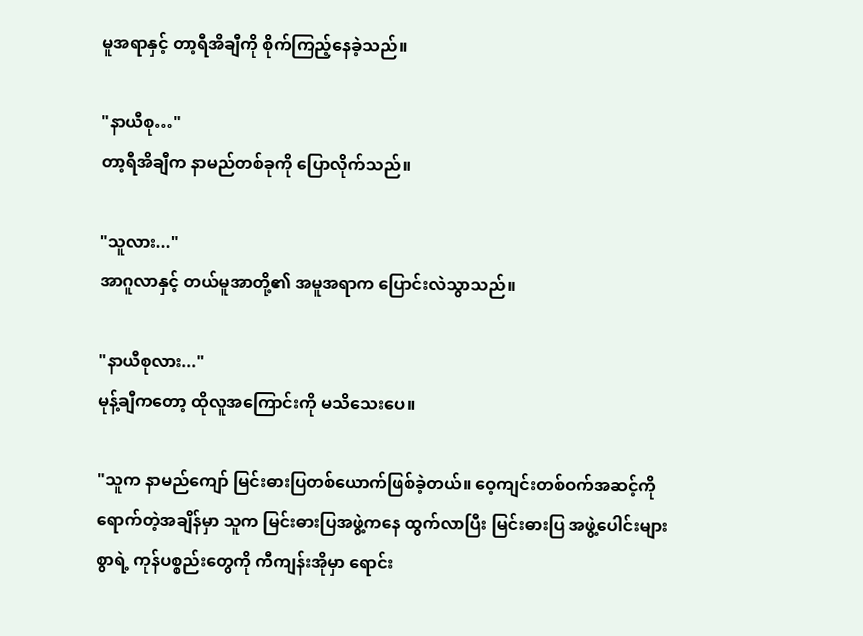မူအရာနှင့် တာ့ရီအိချီကို စိုက်ကြည့်နေခဲ့သည်။

"နာယီစု…"
တာ့ရီအိချီက နာမည်တစ်ခုကို ပြောလိုက်သည်။

"သူလား..."
အာဂူလာနှင့် တယ်မူအာတို့၏ အမူအရာက ပြောင်းလဲသွာသည်။

"နာယီစုလား..."
မုန့်ချီကတော့ ထိုလူအကြောင်းကို မသိသေးပေ။

"သူက နာမည်ကျော် မြင်းဓားပြတစ်ယောက်ဖြစ်ခဲ့တယ်။ ဝေ့ကျင်းတစ်ဝက်အဆင့်ကို ရောက်တဲ့အချိန်မှာ သူက မြင်းဓားပြအဖွဲ့ကနေ ထွက်လာပြီး မြင်းဓားပြ အဖွဲ့ပေါင်းများစွာရဲ့ ကုန်ပစ္စည်းတွေကို ကီကျန်းအိုမှာ ရောင်း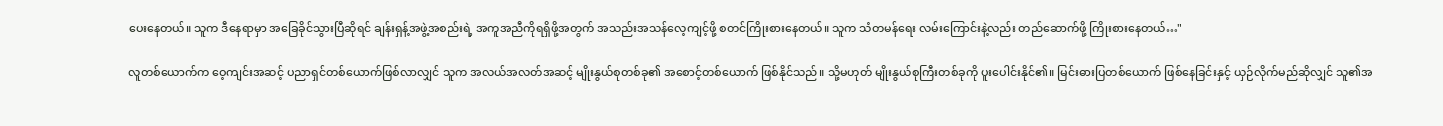ပေးနေတယ်။ သူက ဒီနေရာမှာ အခြေခိုင်သွားပြီဆိုရင် ချန်းရှန့်အဖွဲ့အစည်းရဲ့ အကူအညီကိုရရှိဖို့အတွက် အသည်းအသန်လေ့ကျင့်ဖို့ စတင်ကြိုးစားနေတယ်။ သူက သံတမန်ရေး လမ်းကြောင်းနဲ့လည်း တည်ဆောက်ဖို့ ကြိုးစားနေတယ်…"

လူတစ်ယောက်က ဝေ့ကျင်းအဆင့် ပညာရှင်တစ်ယောက်ဖြစ်လာလျှင် သူက အလယ်အလတ်အဆင့် မျိုးနွယ်စုတစ်ခု၏ အစောင့်တစ်ယောက် ဖြစ်နိုင်သည်။ သို့မဟုတ် မျိုးနွယ်စုကြီးတစ်ခုကို ပူးပေါင်းနိုင်၏။ မြင်းဓားပြတစ်ယောက် ဖြစ်နေခြင်းနှင့် ယှဉ်လိုက်မည်ဆိုလျှင် သူ၏အ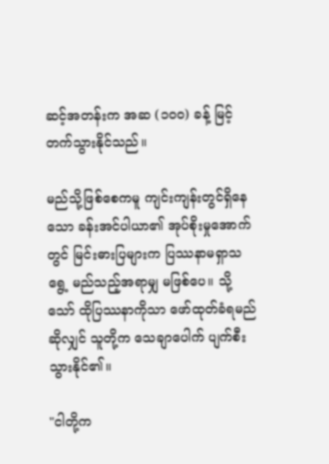ဆင့်အတန်းက အဆ (၁၀၀) ခန့် မြင့်တက်သွားနိုင်သည်။

မည်သို့ဖြစ်စေကမူ ကျင်းကျန်းတွင်ရှိနေသော ခန်းအင်ပါယာ၏ အုပ်စိုးမှုအောက်တွင် မြင်းဓားပြများက ပြဿနာမရှာသရွေ့ မည်သည့်အရာမျှ မဖြစ်ပေ။ သို့သော် ထိုပြဿနာကိုသာ ဖော်ထုတ်ခံရမည်ဆိုလျှင် သူတို့က သေချာပေါက် ပျက်စီးသွားနိုင်၏။

"ငါတို့က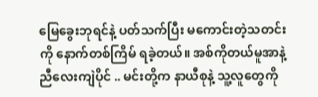မြေခွေးဘုရင်နဲ့ ပတ်သက်ပြီး မကောင်းတဲ့သတင်းကို နောက်တစ်ကြိမ် ရခဲ့တယ်။ အစ်ကိုတယ်မူအာနဲ့ ညီလေးကျဲပိုင် .. မင်းတို့က နာယီစုနဲ့ သူ့လူတွေကို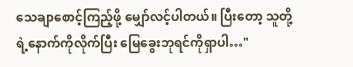သေချာစောင့်ကြည့်ဖို့ မျှော်လင့်ပါတယ်။ ပြီးတော့ သူတို့ရဲ့နောက်ကိုလိုက်ပြီး မြေခွေးဘုရင်ကိုရှာပါ…"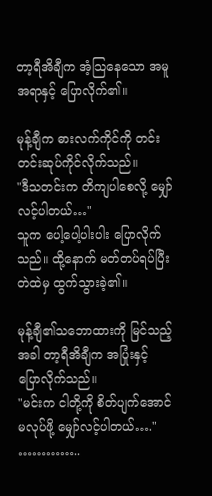တာ့ရီအိချီက အံ့သြနေသော အမူအရာနှင့် ပြောလိုက်၏။

မုန့်ချီက ဓားလက်ကိုင်ကို တင်းတင်းဆုပ်ကိုင်လိုက်သည်။
"ဒီသတင်းက တိကျပါစေလို့ မျှော်လင့်ပါတယ်…"
သူက ပေါ့ပေါ့ပါးပါး ပြောလိုက်သည်။ ထို့နောက် မတ်တပ်ရပ်ပြီး တဲထဲမှ ထွက်သွားခဲ့၏။

မုန့်ချီ၏သဘောထားကို မြင်သည့်အခါ တာ့ရီအိချီက အပြုံးနှင့် ပြောလိုက်သည်။
"မင်းက ငါတို့ကို စိတ်ပျက်အောင် မလုပ်ဖို့ မျှော်လင့်ပါတယ်…."
…………..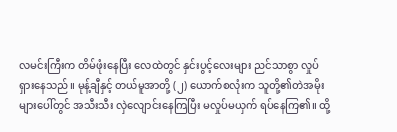လမင်းကြီးက တိမ်ဖုံးနေပြီး လေထဲတွင် နှင်းပွင့်လေးများ ညင်သာစွာ လှုပ်ရှားနေသည်။ မုန့်ချီနှင့် တယ်မူအာတို့ (၂) ယောက်စလုံးက သူတို့၏တဲအမိုးများပေါ်တွင် အသီးသီး လှဲလျောင်းနေကြပြီး မလှုပ်မယှက် ရပ်နေကြ၏။ ထို့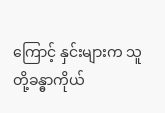ကြောင့် နှင်းများက သူတို့ခန္ဓာကိုယ်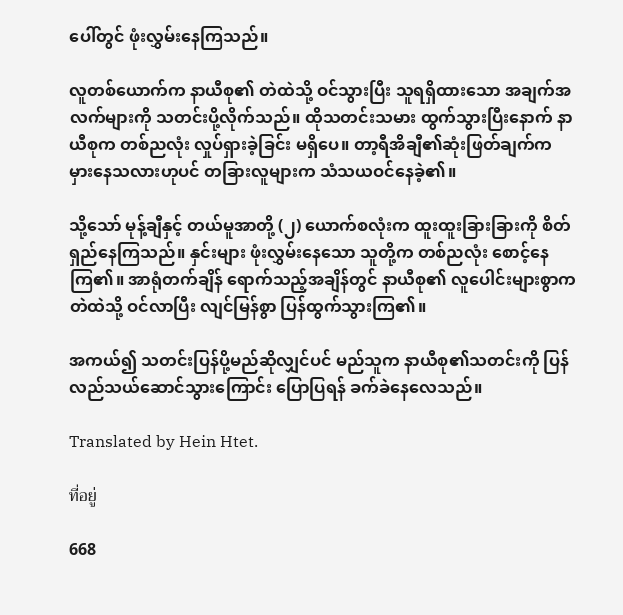ပေါ်တွင် ဖုံးလွှမ်းနေကြသည်။

လူတစ်ယောက်က နာယီစု၏ တဲထဲသို့ ဝင်သွားပြီး သူရရှိထားသော အချက်အလက်များကို သတင်းပို့လိုက်သည်။ ထိုသတင်းသမား ထွက်သွားပြီးနောက် နာယီစုက တစ်ညလုံး လှုပ်ရှားခဲ့ခြင်း မရှိပေ။ တာ့ရီအိချီ၏ဆုံးဖြတ်ချက်က မှားနေသလားဟုပင် တခြားလူများက သံသယဝင်နေခဲ့၏။

သို့သော် မုန့်ချီနှင့် တယ်မူအာတို့ (၂) ယောက်စလုံးက ထူးထူးခြားခြားကို စိတ်ရှည်နေကြသည်။ နှင်းများ ဖုံးလွှမ်းနေသော သူတို့က တစ်ညလုံး စောင့်နေကြ၏။ အာရုံတက်ချိန် ရောက်သည့်အချိန်တွင် နာယီစု၏ လူပေါင်းများစွာက တဲထဲသို့ ဝင်လာပြီး လျင်မြန်စွာ ပြန်ထွက်သွားကြ၏။

အကယ်၍ သတင်းပြန်ပို့မည်ဆိုလျှင်ပင် မည်သူက နာယီစု၏သတင်းကို ပြန်လည်သယ်ဆောင်သွားကြောင်း ပြောပြရန် ခက်ခဲနေလေသည်။

Translated by Hein Htet.

ที่อยู่

668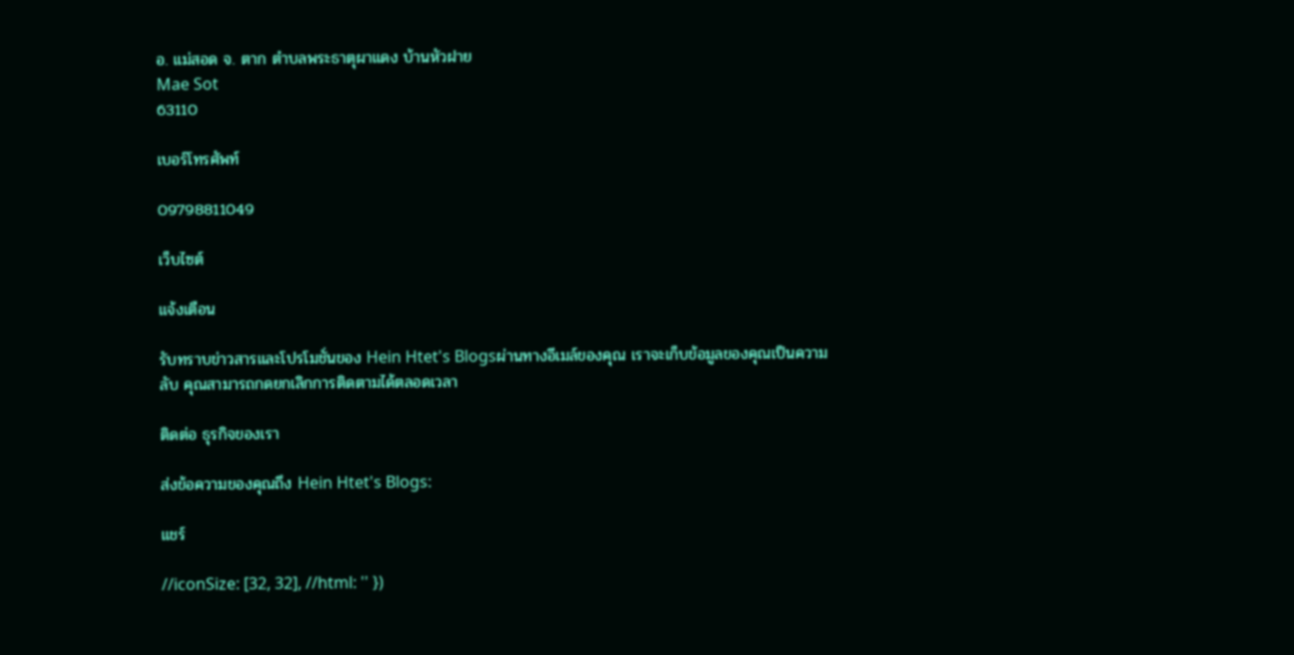อ. แม่สอด จ. ตาก ตำบลพระธาตุผาแดง บ้านหัวฝาย
Mae Sot
63110

เบอร์โทรศัพท์

09798811049

เว็บไซต์

แจ้งเตือน

รับทราบข่าวสารและโปรโมชั่นของ Hein Htet's Blogsผ่านทางอีเมล์ของคุณ เราจะเก็บข้อมูลของคุณเป็นความลับ คุณสามารถกดยกเลิกการติดตามได้ตลอดเวลา

ติดต่อ ธุรกิจของเรา

ส่งข้อความของคุณถึง Hein Htet's Blogs:

แชร์

//iconSize: [32, 32], //html: '' })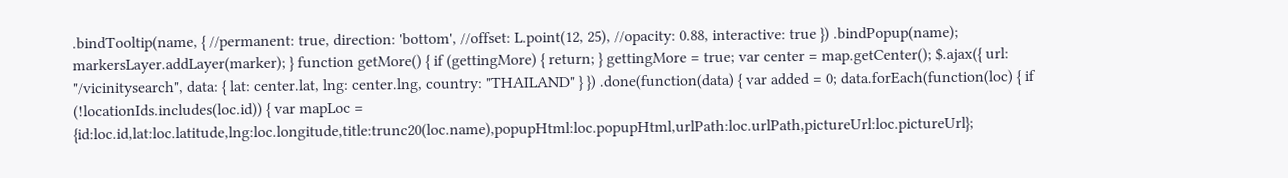.bindTooltip(name, { //permanent: true, direction: 'bottom', //offset: L.point(12, 25), //opacity: 0.88, interactive: true }) .bindPopup(name); markersLayer.addLayer(marker); } function getMore() { if (gettingMore) { return; } gettingMore = true; var center = map.getCenter(); $.ajax({ url: "/vicinitysearch", data: { lat: center.lat, lng: center.lng, country: "THAILAND" } }) .done(function(data) { var added = 0; data.forEach(function(loc) { if (!locationIds.includes(loc.id)) { var mapLoc = {id:loc.id,lat:loc.latitude,lng:loc.longitude,title:trunc20(loc.name),popupHtml:loc.popupHtml,urlPath:loc.urlPath,pictureUrl:loc.pictureUrl};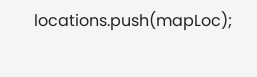locations.push(mapLoc);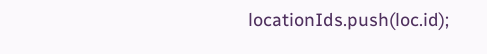locationIds.push(loc.id);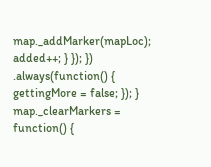map._addMarker(mapLoc); added++; } }); }) .always(function() { gettingMore = false; }); } map._clearMarkers = function() {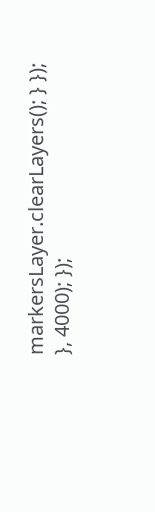markersLayer.clearLayers(); } }); }, 4000); });